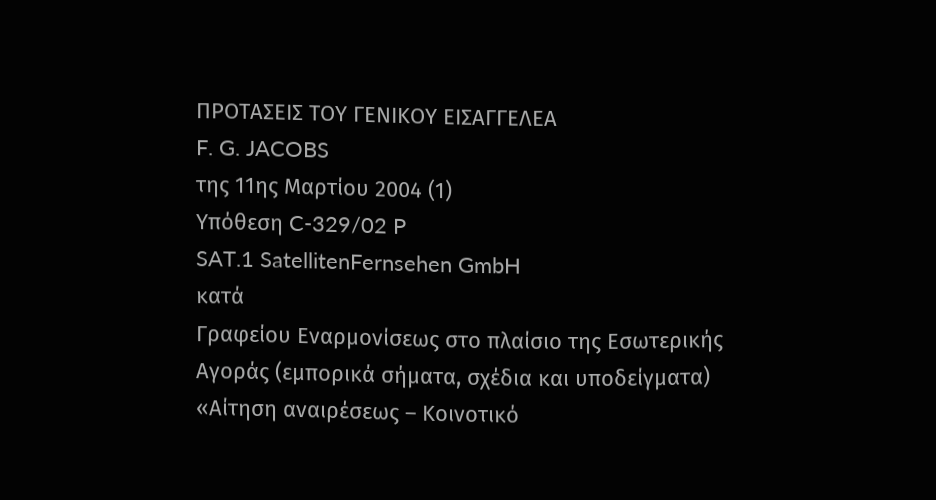ΠΡΟΤΑΣΕΙΣ ΤΟΥ ΓΕΝΙΚΟΥ ΕΙΣΑΓΓΕΛΕΑ
F. G. JACOBS
της 11ης Μαρτίου 2004 (1)
Υπόθεση C-329/02 P
SAT.1 SatellitenFernsehen GmbH
κατά
Γραφείου Εναρμονίσεως στο πλαίσιο της Εσωτερικής Αγοράς (εμπορικά σήματα, σχέδια και υποδείγματα)
«Αίτηση αναιρέσεως – Κοινοτικό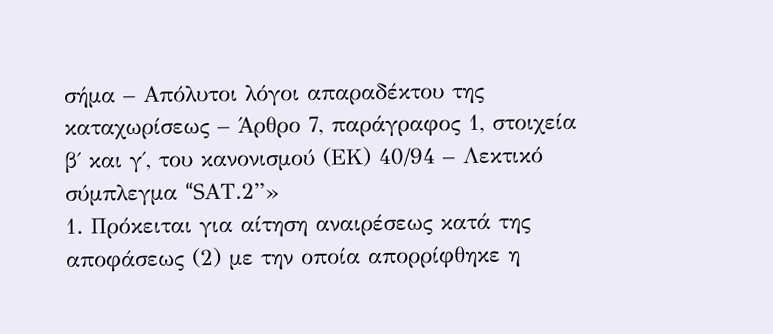σήμα – Απόλυτοι λόγοι απαραδέκτου της καταχωρίσεως – Άρθρο 7, παράγραφος 1, στοιχεία β΄ και γ΄, του κανονισμού (ΕΚ) 40/94 – Λεκτικό σύμπλεγμα “SΑΤ.2”»
1. Πρόκειται για αίτηση αναιρέσεως κατά της αποφάσεως (2) με την οποία απορρίφθηκε η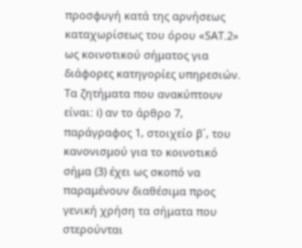προσφυγή κατά της αρνήσεως καταχωρίσεως του όρου «SAT.2» ως κοινοτικού σήματος για διάφορες κατηγορίες υπηρεσιών. Τα ζητήματα που ανακύπτουν είναι: i) αν το άρθρο 7, παράγραφος 1, στοιχείο β΄, του κανονισμού για το κοινοτικό σήμα (3) έχει ως σκοπό να παραμένουν διαθέσιμα προς γενική χρήση τα σήματα που στερούνται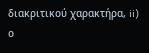διακριτικού χαρακτήρα, ii) ο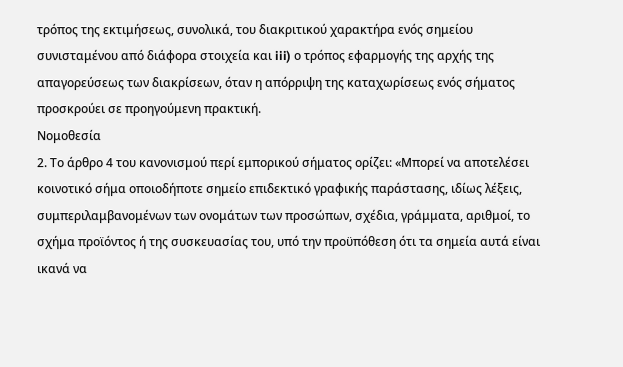τρόπος της εκτιμήσεως, συνολικά, του διακριτικού χαρακτήρα ενός σημείου συνισταμένου από διάφορα στοιχεία και iii) ο τρόπος εφαρμογής της αρχής της απαγορεύσεως των διακρίσεων, όταν η απόρριψη της καταχωρίσεως ενός σήματος προσκρούει σε προηγούμενη πρακτική.
Νομοθεσία
2. Το άρθρο 4 του κανονισμού περί εμπορικού σήματος ορίζει: «Μπορεί να αποτελέσει κοινοτικό σήμα οποιοδήποτε σημείο επιδεκτικό γραφικής παράστασης, ιδίως λέξεις, συμπεριλαμβανομένων των ονομάτων των προσώπων, σχέδια, γράμματα, αριθμοί, το σχήμα προϊόντος ή της συσκευασίας του, υπό την προϋπόθεση ότι τα σημεία αυτά είναι ικανά να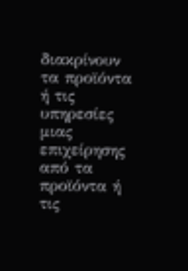διακρίνουν τα προϊόντα ή τις υπηρεσίες μιας επιχείρησης από τα προϊόντα ή τις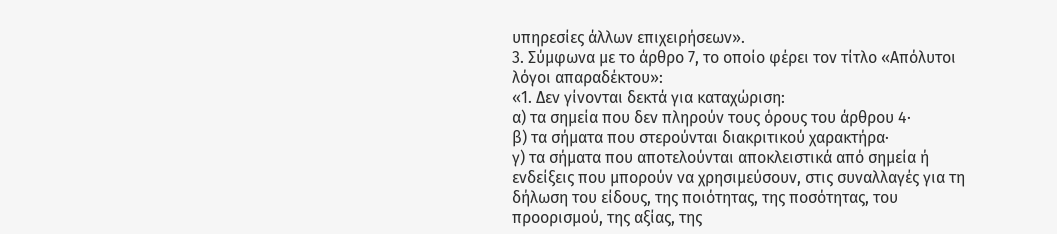υπηρεσίες άλλων επιχειρήσεων».
3. Σύμφωνα με το άρθρο 7, το οποίο φέρει τον τίτλο «Απόλυτοι λόγοι απαραδέκτου»:
«1. Δεν γίνονται δεκτά για καταχώριση:
α) τα σημεία που δεν πληρούν τους όρους του άρθρου 4·
β) τα σήματα που στερούνται διακριτικού χαρακτήρα·
γ) τα σήματα που αποτελούνται αποκλειστικά από σημεία ή ενδείξεις που μπορούν να χρησιμεύσουν, στις συναλλαγές για τη δήλωση του είδους, της ποιότητας, της ποσότητας, του προορισμού, της αξίας, της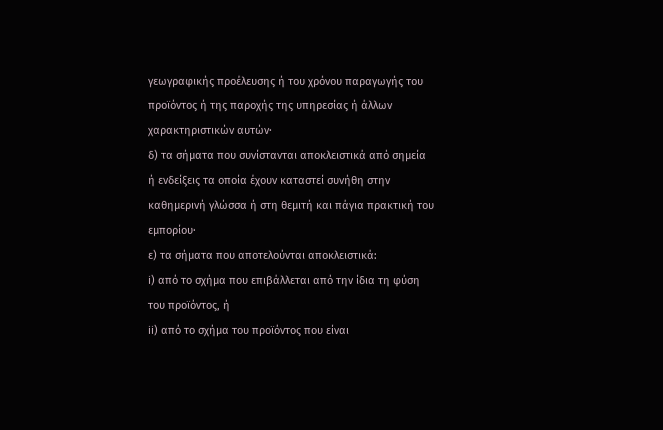γεωγραφικής προέλευσης ή του χρόνου παραγωγής του προϊόντος ή της παροχής της υπηρεσίας ή άλλων χαρακτηριστικών αυτών·
δ) τα σήματα που συνίστανται αποκλειστικά από σημεία ή ενδείξεις τα οποία έχουν καταστεί συνήθη στην καθημερινή γλώσσα ή στη θεμιτή και πάγια πρακτική του εμπορίου·
ε) τα σήματα που αποτελούνται αποκλειστικά:
i) από το σχήμα που επιβάλλεται από την ίδια τη φύση του προϊόντος, ή
ii) από το σχήμα του προϊόντος που είναι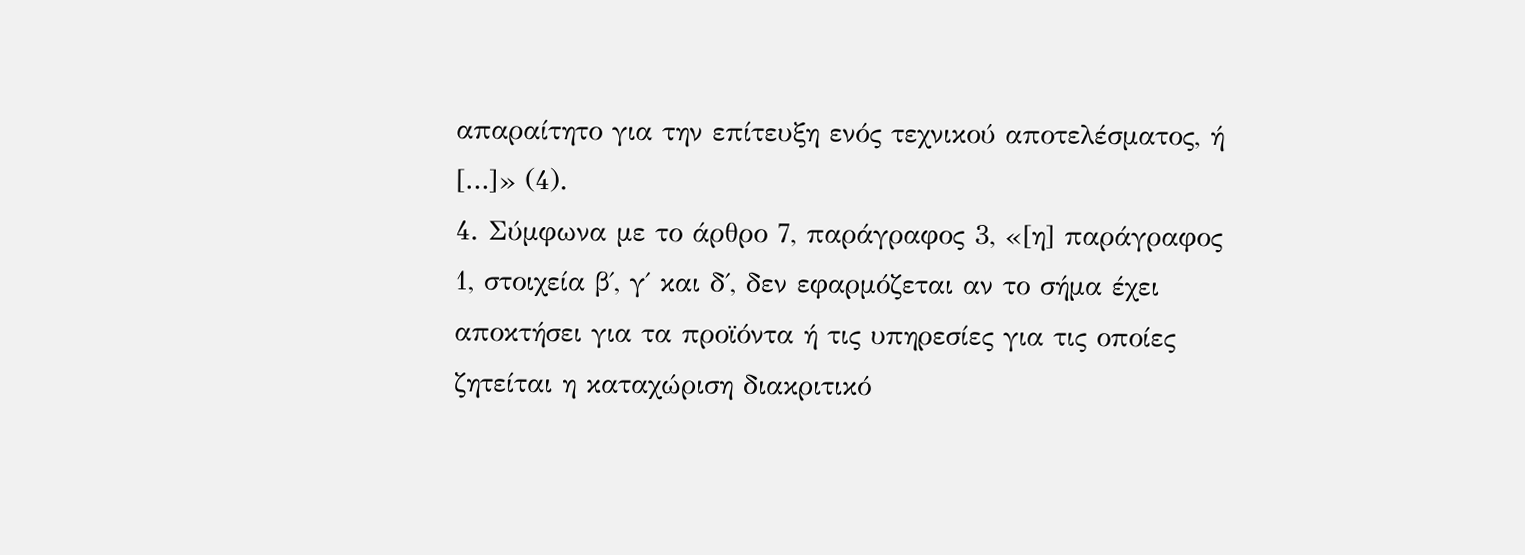απαραίτητο για την επίτευξη ενός τεχνικού αποτελέσματος, ή
[…]» (4).
4. Σύμφωνα με το άρθρο 7, παράγραφος 3, «[η] παράγραφος 1, στοιχεία β΄, γ΄ και δ΄, δεν εφαρμόζεται αν το σήμα έχει αποκτήσει για τα προϊόντα ή τις υπηρεσίες για τις οποίες ζητείται η καταχώριση διακριτικό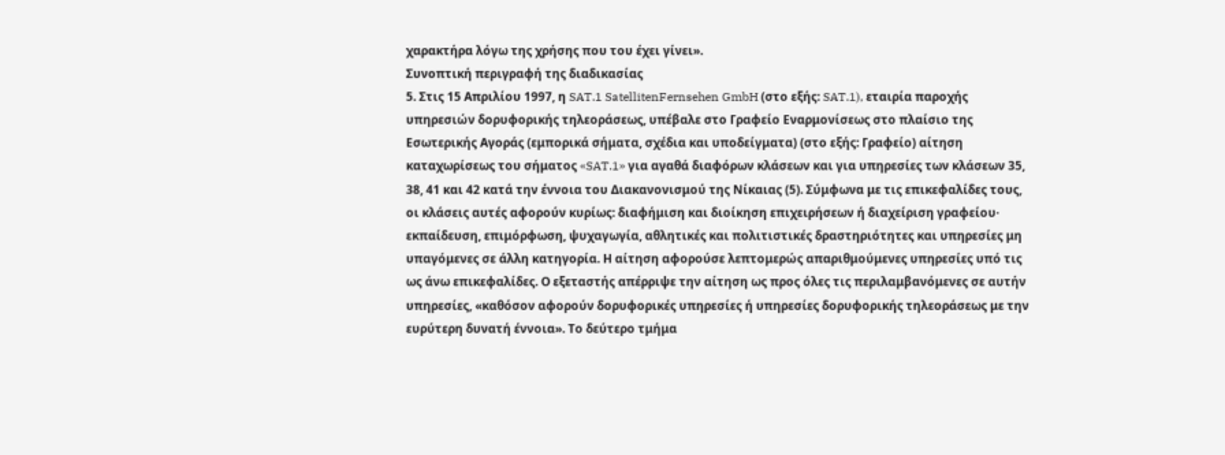χαρακτήρα λόγω της χρήσης που του έχει γίνει».
Συνοπτική περιγραφή της διαδικασίας
5. Στις 15 Απριλίου 1997, η SAT.1 SatellitenFernsehen GmbH (στο εξής: SAT.1), εταιρία παροχής υπηρεσιών δορυφορικής τηλεοράσεως, υπέβαλε στο Γραφείο Εναρμονίσεως στο πλαίσιο της Εσωτερικής Αγοράς (εμπορικά σήματα, σχέδια και υποδείγματα) (στο εξής: Γραφείο) αίτηση καταχωρίσεως του σήματος «SAT.1» για αγαθά διαφόρων κλάσεων και για υπηρεσίες των κλάσεων 35, 38, 41 και 42 κατά την έννοια του Διακανονισμού της Νίκαιας (5). Σύμφωνα με τις επικεφαλίδες τους, οι κλάσεις αυτές αφορούν κυρίως: διαφήμιση και διοίκηση επιχειρήσεων ή διαχείριση γραφείου· εκπαίδευση, επιμόρφωση, ψυχαγωγία, αθλητικές και πολιτιστικές δραστηριότητες και υπηρεσίες μη υπαγόμενες σε άλλη κατηγορία. Η αίτηση αφορούσε λεπτομερώς απαριθμούμενες υπηρεσίες υπό τις ως άνω επικεφαλίδες. Ο εξεταστής απέρριψε την αίτηση ως προς όλες τις περιλαμβανόμενες σε αυτήν υπηρεσίες, «καθόσον αφορούν δορυφορικές υπηρεσίες ή υπηρεσίες δορυφορικής τηλεοράσεως με την ευρύτερη δυνατή έννοια». Το δεύτερο τμήμα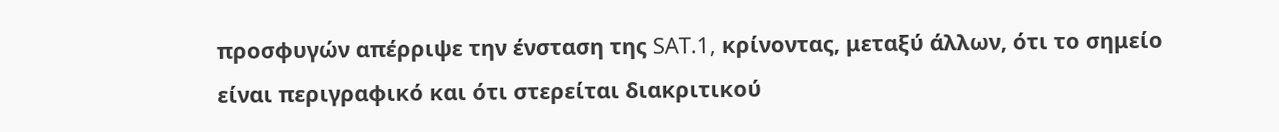προσφυγών απέρριψε την ένσταση της SAT.1, κρίνοντας, μεταξύ άλλων, ότι το σημείο είναι περιγραφικό και ότι στερείται διακριτικού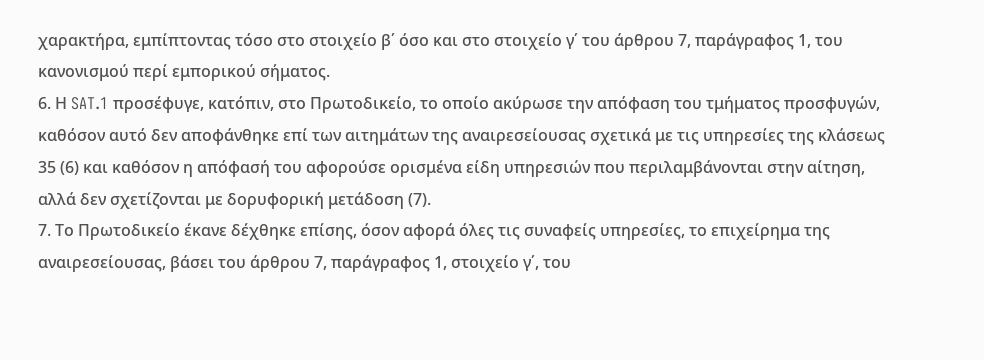χαρακτήρα, εμπίπτοντας τόσο στο στοιχείο β΄ όσο και στο στοιχείο γ΄ του άρθρου 7, παράγραφος 1, του κανονισμού περί εμπορικού σήματος.
6. Η SAT.1 προσέφυγε, κατόπιν, στο Πρωτοδικείο, το οποίο ακύρωσε την απόφαση του τμήματος προσφυγών, καθόσον αυτό δεν αποφάνθηκε επί των αιτημάτων της αναιρεσείουσας σχετικά με τις υπηρεσίες της κλάσεως 35 (6) και καθόσον η απόφασή του αφορούσε ορισμένα είδη υπηρεσιών που περιλαμβάνονται στην αίτηση, αλλά δεν σχετίζονται με δορυφορική μετάδοση (7).
7. Το Πρωτοδικείο έκανε δέχθηκε επίσης, όσον αφορά όλες τις συναφείς υπηρεσίες, το επιχείρημα της αναιρεσείουσας, βάσει του άρθρου 7, παράγραφος 1, στοιχείο γ΄, του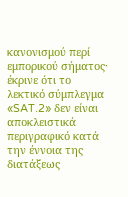κανονισμού περί εμπορικού σήματος· έκρινε ότι το λεκτικό σύμπλεγμα «SAT.2» δεν είναι αποκλειστικά περιγραφικό κατά την έννοια της διατάξεως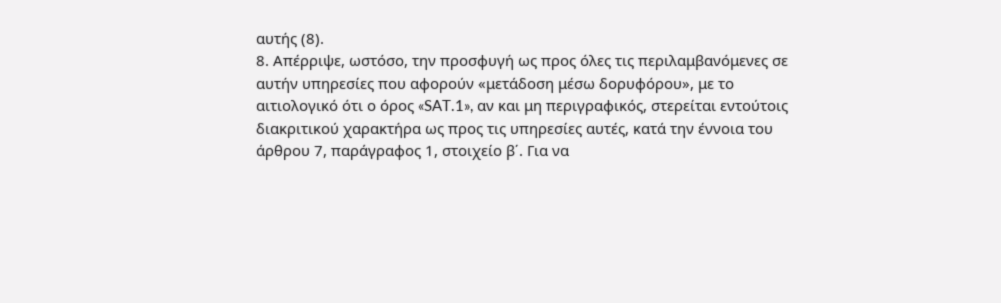αυτής (8).
8. Απέρριψε, ωστόσο, την προσφυγή ως προς όλες τις περιλαμβανόμενες σε αυτήν υπηρεσίες που αφορούν «μετάδοση μέσω δορυφόρου», με το αιτιολογικό ότι ο όρος «SAT.1», αν και μη περιγραφικός, στερείται εντούτοις διακριτικού χαρακτήρα ως προς τις υπηρεσίες αυτές, κατά την έννοια του άρθρου 7, παράγραφος 1, στοιχείο β΄. Για να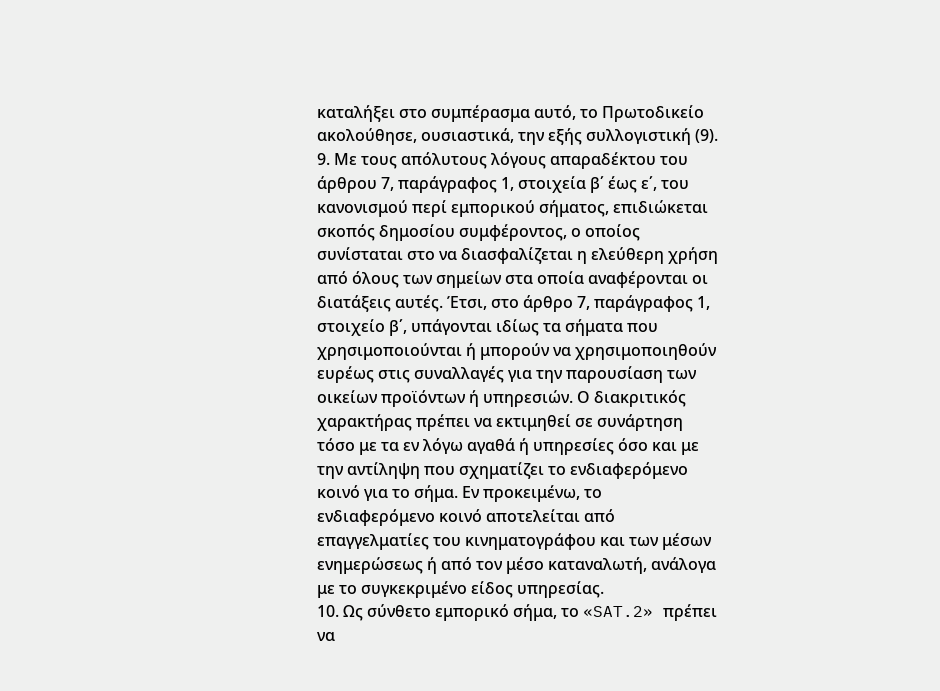καταλήξει στο συμπέρασμα αυτό, το Πρωτοδικείο ακολούθησε, ουσιαστικά, την εξής συλλογιστική (9).
9. Με τους απόλυτους λόγους απαραδέκτου του άρθρου 7, παράγραφος 1, στοιχεία β΄ έως ε΄, του κανονισμού περί εμπορικού σήματος, επιδιώκεται σκοπός δημοσίου συμφέροντος, ο οποίος συνίσταται στο να διασφαλίζεται η ελεύθερη χρήση από όλους των σημείων στα οποία αναφέρονται οι διατάξεις αυτές. Έτσι, στο άρθρο 7, παράγραφος 1, στοιχείο β΄, υπάγονται ιδίως τα σήματα που χρησιμοποιούνται ή μπορούν να χρησιμοποιηθούν ευρέως στις συναλλαγές για την παρουσίαση των οικείων προϊόντων ή υπηρεσιών. Ο διακριτικός χαρακτήρας πρέπει να εκτιμηθεί σε συνάρτηση τόσο με τα εν λόγω αγαθά ή υπηρεσίες όσο και με την αντίληψη που σχηματίζει το ενδιαφερόμενο κοινό για το σήμα. Εν προκειμένω, το ενδιαφερόμενο κοινό αποτελείται από επαγγελματίες του κινηματογράφου και των μέσων ενημερώσεως ή από τον μέσο καταναλωτή, ανάλογα με το συγκεκριμένο είδος υπηρεσίας.
10. Ως σύνθετο εμπορικό σήμα, το «SAT.2» πρέπει να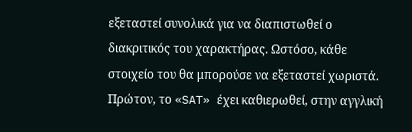εξεταστεί συνολικά για να διαπιστωθεί ο διακριτικός του χαρακτήρας. Ωστόσο, κάθε στοιχείο του θα μπορούσε να εξεταστεί χωριστά. Πρώτον, το «SAT» έχει καθιερωθεί, στην αγγλική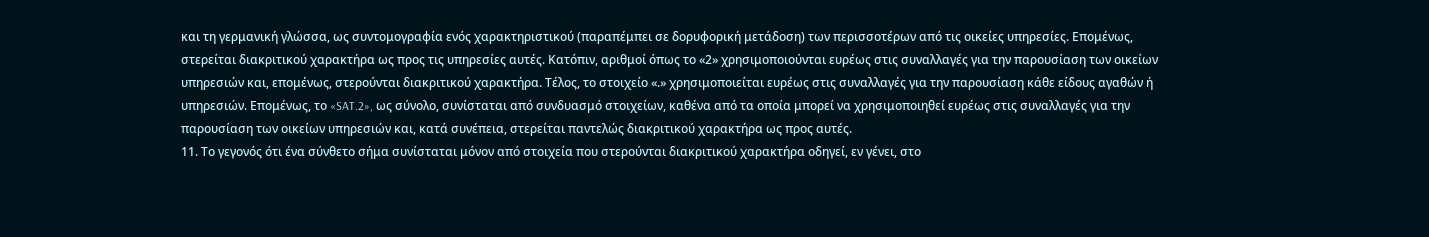και τη γερμανική γλώσσα, ως συντομογραφία ενός χαρακτηριστικού (παραπέμπει σε δορυφορική μετάδοση) των περισσοτέρων από τις οικείες υπηρεσίες. Επομένως, στερείται διακριτικού χαρακτήρα ως προς τις υπηρεσίες αυτές. Κατόπιν, αριθμοί όπως το «2» χρησιμοποιούνται ευρέως στις συναλλαγές για την παρουσίαση των οικείων υπηρεσιών και, επομένως, στερούνται διακριτικού χαρακτήρα. Τέλος, το στοιχείο «.» χρησιμοποιείται ευρέως στις συναλλαγές για την παρουσίαση κάθε είδους αγαθών ή υπηρεσιών. Επομένως, το «SAT.2», ως σύνολο, συνίσταται από συνδυασμό στοιχείων, καθένα από τα οποία μπορεί να χρησιμοποιηθεί ευρέως στις συναλλαγές για την παρουσίαση των οικείων υπηρεσιών και, κατά συνέπεια, στερείται παντελώς διακριτικού χαρακτήρα ως προς αυτές.
11. Το γεγονός ότι ένα σύνθετο σήμα συνίσταται μόνον από στοιχεία που στερούνται διακριτικού χαρακτήρα οδηγεί, εν γένει, στο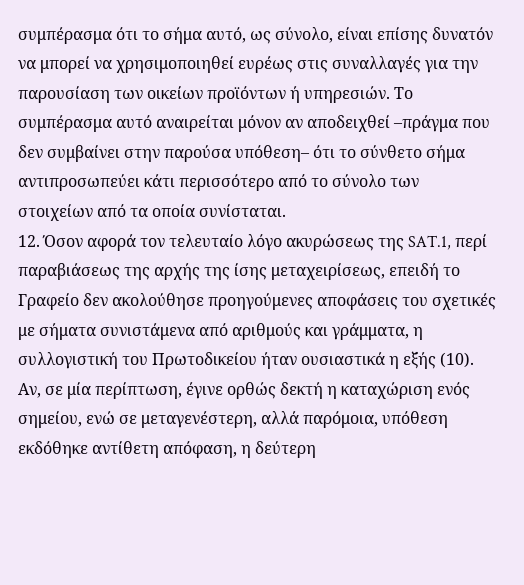συμπέρασμα ότι το σήμα αυτό, ως σύνολο, είναι επίσης δυνατόν να μπορεί να χρησιμοποιηθεί ευρέως στις συναλλαγές για την παρουσίαση των οικείων προϊόντων ή υπηρεσιών. Το συμπέρασμα αυτό αναιρείται μόνον αν αποδειχθεί –πράγμα που δεν συμβαίνει στην παρούσα υπόθεση– ότι το σύνθετο σήμα αντιπροσωπεύει κάτι περισσότερο από το σύνολο των στοιχείων από τα οποία συνίσταται.
12. Όσον αφορά τον τελευταίο λόγο ακυρώσεως της SAT.1, περί παραβιάσεως της αρχής της ίσης μεταχειρίσεως, επειδή το Γραφείο δεν ακολούθησε προηγούμενες αποφάσεις του σχετικές με σήματα συνιστάμενα από αριθμούς και γράμματα, η συλλογιστική του Πρωτοδικείου ήταν ουσιαστικά η εξής (10). Αν, σε μία περίπτωση, έγινε ορθώς δεκτή η καταχώριση ενός σημείου, ενώ σε μεταγενέστερη, αλλά παρόμοια, υπόθεση εκδόθηκε αντίθετη απόφαση, η δεύτερη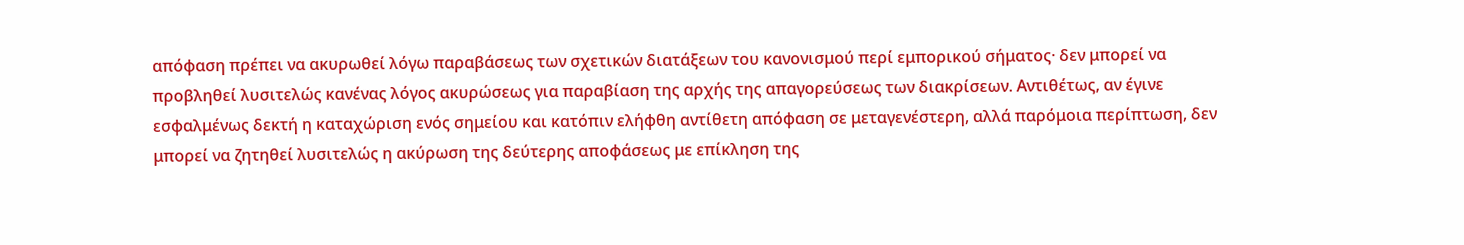απόφαση πρέπει να ακυρωθεί λόγω παραβάσεως των σχετικών διατάξεων του κανονισμού περί εμπορικού σήματος· δεν μπορεί να προβληθεί λυσιτελώς κανένας λόγος ακυρώσεως για παραβίαση της αρχής της απαγορεύσεως των διακρίσεων. Αντιθέτως, αν έγινε εσφαλμένως δεκτή η καταχώριση ενός σημείου και κατόπιν ελήφθη αντίθετη απόφαση σε μεταγενέστερη, αλλά παρόμοια περίπτωση, δεν μπορεί να ζητηθεί λυσιτελώς η ακύρωση της δεύτερης αποφάσεως με επίκληση της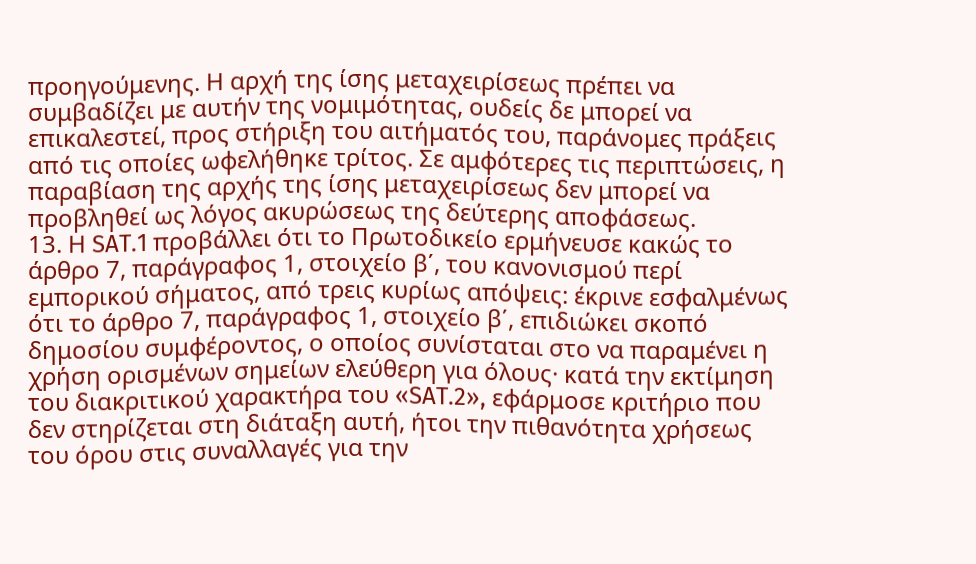προηγούμενης. Η αρχή της ίσης μεταχειρίσεως πρέπει να συμβαδίζει με αυτήν της νομιμότητας, ουδείς δε μπορεί να επικαλεστεί, προς στήριξη του αιτήματός του, παράνομες πράξεις από τις οποίες ωφελήθηκε τρίτος. Σε αμφότερες τις περιπτώσεις, η παραβίαση της αρχής της ίσης μεταχειρίσεως δεν μπορεί να προβληθεί ως λόγος ακυρώσεως της δεύτερης αποφάσεως.
13. Η SAT.1 προβάλλει ότι το Πρωτοδικείο ερμήνευσε κακώς το άρθρο 7, παράγραφος 1, στοιχείο β΄, του κανονισμού περί εμπορικού σήματος, από τρεις κυρίως απόψεις: έκρινε εσφαλμένως ότι το άρθρο 7, παράγραφος 1, στοιχείο β΄, επιδιώκει σκοπό δημοσίου συμφέροντος, ο οποίος συνίσταται στο να παραμένει η χρήση ορισμένων σημείων ελεύθερη για όλους· κατά την εκτίμηση του διακριτικού χαρακτήρα του «SAT.2», εφάρμοσε κριτήριο που δεν στηρίζεται στη διάταξη αυτή, ήτοι την πιθανότητα χρήσεως του όρου στις συναλλαγές για την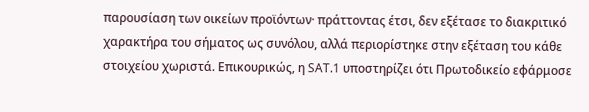παρουσίαση των οικείων προϊόντων· πράττοντας έτσι, δεν εξέτασε το διακριτικό χαρακτήρα του σήματος ως συνόλου, αλλά περιορίστηκε στην εξέταση του κάθε στοιχείου χωριστά. Επικουρικώς, η SAT.1 υποστηρίζει ότι Πρωτοδικείο εφάρμοσε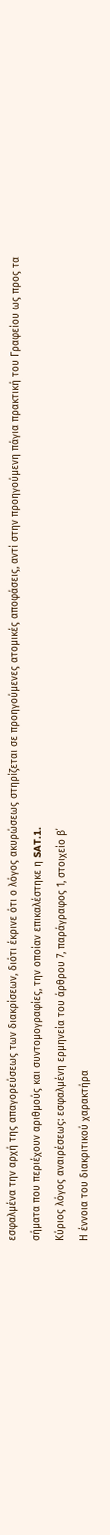εσφαλμένα την αρχή της απαγορεύσεως των διακρίσεων, διότι έκρινε ότι ο λόγος ακυρώσεως στηρίζεται σε προηγούμενες ατομικές αποφάσεις, αντί στην προηγούμενη πάγια πρακτική του Γραφείου ως προς τα σήματα που περιέχουν αριθμούς και συντομογραφίες, την οποίαν επικαλέστηκε η SAT.1.
Κύριος λόγος αναιρέσεως: εσφαλμένη ερμηνεία του άρθρου 7, παράγραφος 1, στοιχείο β΄
Η έννοια του διακριτικού χαρακτήρα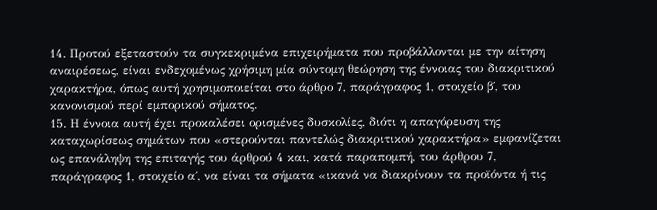14. Προτού εξεταστούν τα συγκεκριμένα επιχειρήματα που προβάλλονται με την αίτηση αναιρέσεως, είναι ενδεχομένως χρήσιμη μία σύντομη θεώρηση της έννοιας του διακριτικού χαρακτήρα, όπως αυτή χρησιμοποιείται στο άρθρο 7, παράγραφος 1, στοιχείο β΄, του κανονισμού περί εμπορικού σήματος.
15. Η έννοια αυτή έχει προκαλέσει ορισμένες δυσκολίες, διότι η απαγόρευση της καταχωρίσεως σημάτων που «στερούνται παντελώς διακριτικού χαρακτήρα» εμφανίζεται ως επανάληψη της επιταγής του άρθρού 4 και, κατά παραπομπή, του άρθρου 7, παράγραφος 1, στοιχείο α΄, να είναι τα σήματα «ικανά να διακρίνουν τα προϊόντα ή τις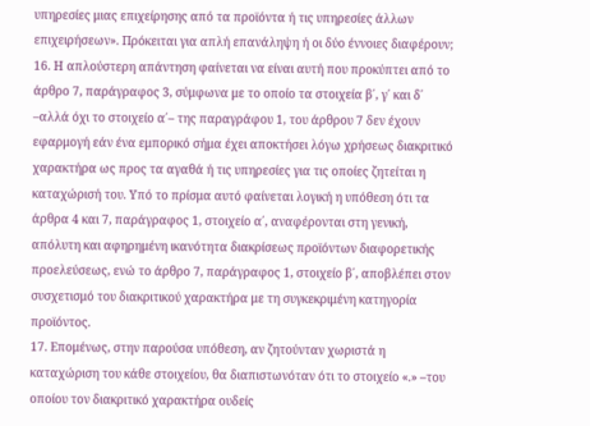υπηρεσίες μιας επιχείρησης από τα προϊόντα ή τις υπηρεσίες άλλων επιχειρήσεων». Πρόκειται για απλή επανάληψη ή οι δύο έννοιες διαφέρουν;
16. Η απλούστερη απάντηση φαίνεται να είναι αυτή που προκύπτει από το άρθρο 7, παράγραφος 3, σύμφωνα με το οποίο τα στοιχεία β΄, γ΄ και δ΄ –αλλά όχι το στοιχείο α΄– της παραγράφου 1, του άρθρου 7 δεν έχουν εφαρμογή εάν ένα εμπορικό σήμα έχει αποκτήσει λόγω χρήσεως διακριτικό χαρακτήρα ως προς τα αγαθά ή τις υπηρεσίες για τις οποίες ζητείται η καταχώρισή του. Υπό το πρίσμα αυτό φαίνεται λογική η υπόθεση ότι τα άρθρα 4 και 7, παράγραφος 1, στοιχείο α΄, αναφέρονται στη γενική, απόλυτη και αφηρημένη ικανότητα διακρίσεως προϊόντων διαφορετικής προελεύσεως, ενώ το άρθρο 7, παράγραφος 1, στοιχείο β΄, αποβλέπει στον συσχετισμό του διακριτικού χαρακτήρα με τη συγκεκριμένη κατηγορία προϊόντος.
17. Επομένως, στην παρούσα υπόθεση, αν ζητούνταν χωριστά η καταχώριση του κάθε στοιχείου, θα διαπιστωνόταν ότι το στοιχείο «.» –του οποίου τον διακριτικό χαρακτήρα ουδείς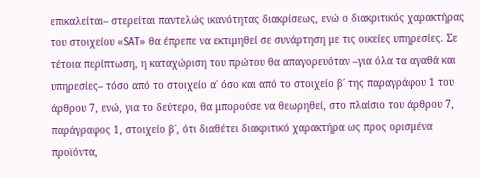επικαλείται– στερείται παντελώς ικανότητας διακρίσεως, ενώ ο διακριτικός χαρακτήρας του στοιχείου «SAT» θα έπρεπε να εκτιμηθεί σε συνάρτηση με τις οικείες υπηρεσίες. Σε τέτοια περίπτωση, η καταχώριση του πρώτου θα απαγορευόταν –για όλα τα αγαθά και υπηρεσίες– τόσο από το στοιχείο α΄ όσο και από το στοιχείο β΄ της παραγράφου 1 του άρθρου 7, ενώ, για το δεύτερο, θα μπορούσε να θεωρηθεί, στο πλαίσιο του άρθρου 7, παράγραφος 1, στοιχείο β΄, ότι διαθέτει διακριτικό χαρακτήρα ως προς ορισμένα προϊόντα,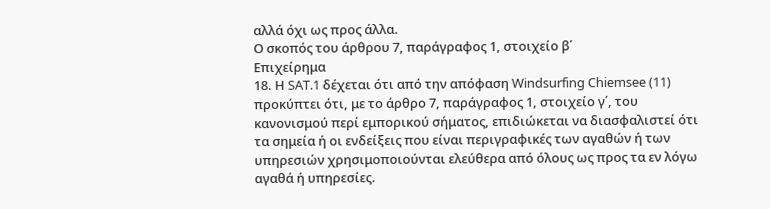αλλά όχι ως προς άλλα.
Ο σκοπός του άρθρου 7, παράγραφος 1, στοιχείο β΄
Επιχείρημα
18. Η SAT.1 δέχεται ότι από την απόφαση Windsurfing Chiemsee (11) προκύπτει ότι, με το άρθρο 7, παράγραφος 1, στοιχείο γ΄, του κανονισμού περί εμπορικού σήματος, επιδιώκεται να διασφαλιστεί ότι τα σημεία ή οι ενδείξεις που είναι περιγραφικές των αγαθών ή των υπηρεσιών χρησιμοποιούνται ελεύθερα από όλους ως προς τα εν λόγω αγαθά ή υπηρεσίες.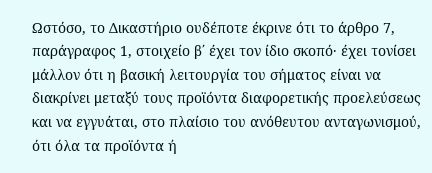Ωστόσο, το Δικαστήριο ουδέποτε έκρινε ότι το άρθρο 7, παράγραφος 1, στοιχείο β΄ έχει τον ίδιο σκοπό· έχει τονίσει μάλλον ότι η βασική λειτουργία του σήματος είναι να διακρίνει μεταξύ τους προϊόντα διαφορετικής προελεύσεως και να εγγυάται, στο πλαίσιο του ανόθευτου ανταγωνισμού, ότι όλα τα προϊόντα ή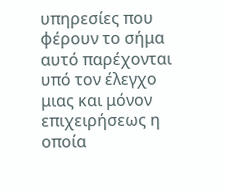υπηρεσίες που φέρουν το σήμα αυτό παρέχονται υπό τον έλεγχο μιας και μόνον επιχειρήσεως η οποία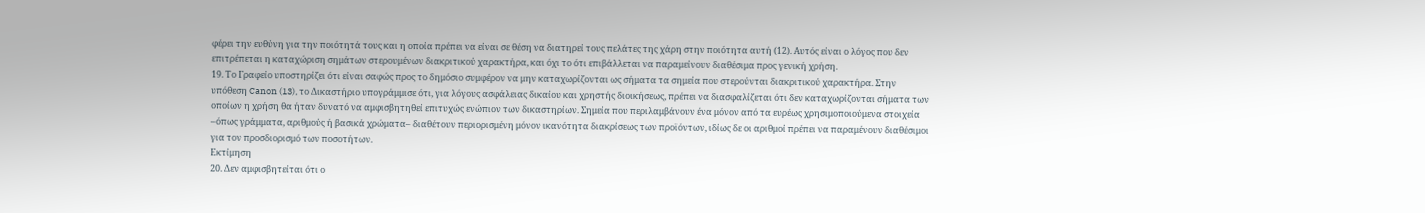φέρει την ευθύνη για την ποιότητά τους και η οποία πρέπει να είναι σε θέση να διατηρεί τους πελάτες της χάρη στην ποιότητα αυτή (12). Αυτός είναι ο λόγος που δεν επιτρέπεται η καταχώριση σημάτων στερουμένων διακριτικού χαρακτήρα, και όχι το ότι επιβάλλεται να παραμείνουν διαθέσιμα προς γενική χρήση.
19. Το Γραφείο υποστηρίζει ότι είναι σαφώς προς το δημόσιο συμφέρον να μην καταχωρίζονται ως σήματα τα σημεία που στερούνται διακριτικού χαρακτήρα. Στην υπόθεση Canon (13), το Δικαστήριο υπογράμμισε ότι, για λόγους ασφάλειας δικαίου και χρηστής διοικήσεως, πρέπει να διασφαλίζεται ότι δεν καταχωρίζονται σήματα των οποίων η χρήση θα ήταν δυνατό να αμφισβητηθεί επιτυχώς ενώπιον των δικαστηρίων. Σημεία που περιλαμβάνουν ένα μόνον από τα ευρέως χρησιμοποιούμενα στοιχεία –όπως γράμματα, αριθμούς ή βασικά χρώματα– διαθέτουν περιορισμένη μόνον ικανότητα διακρίσεως των προϊόντων, ιδίως δε οι αριθμοί πρέπει να παραμένουν διαθέσιμοι για τον προσδιορισμό των ποσοτήτων.
Εκτίμηση
20. Δεν αμφισβητείται ότι ο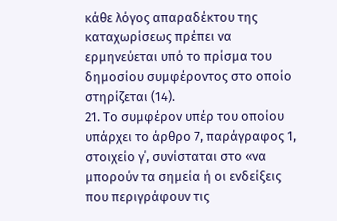κάθε λόγος απαραδέκτου της καταχωρίσεως πρέπει να ερμηνεύεται υπό το πρίσμα του δημοσίου συμφέροντος στο οποίο στηρίζεται (14).
21. Το συμφέρον υπέρ του οποίου υπάρχει το άρθρο 7, παράγραφος 1, στοιχείο γ΄, συνίσταται στο «να μπορούν τα σημεία ή οι ενδείξεις που περιγράφουν τις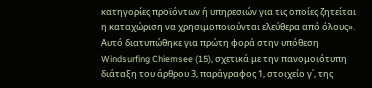κατηγορίες προϊόντων ή υπηρεσιών για τις οποίες ζητείται η καταχώριση να χρησιμοποιούνται ελεύθερα από όλους». Αυτό διατυπώθηκε για πρώτη φορά στην υπόθεση Windsurfing Chiemsee (15), σχετικά με την πανομοιότυπη διάταξη του άρθρου 3, παράγραφος 1, στοιχείο γ΄, της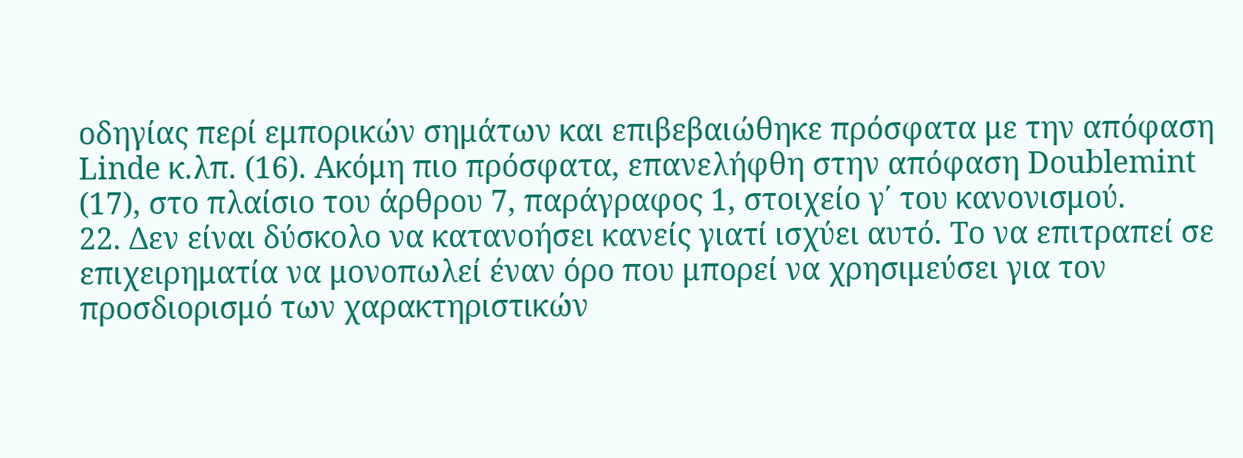οδηγίας περί εμπορικών σημάτων και επιβεβαιώθηκε πρόσφατα με την απόφαση Linde κ.λπ. (16). Ακόμη πιο πρόσφατα, επανελήφθη στην απόφαση Doublemint (17), στο πλαίσιο του άρθρου 7, παράγραφος 1, στοιχείο γ΄ του κανονισμού.
22. Δεν είναι δύσκολο να κατανοήσει κανείς γιατί ισχύει αυτό. Το να επιτραπεί σε επιχειρηματία να μονοπωλεί έναν όρο που μπορεί να χρησιμεύσει για τον προσδιορισμό των χαρακτηριστικών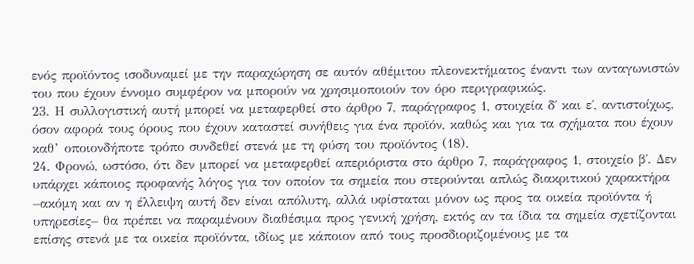ενός προϊόντος ισοδυναμεί με την παραχώρηση σε αυτόν αθέμιτου πλεονεκτήματος έναντι των ανταγωνιστών του που έχουν έννομο συμφέρον να μπορούν να χρησιμοποιούν τον όρο περιγραφικώς.
23. Η συλλογιστική αυτή μπορεί να μεταφερθεί στο άρθρο 7, παράγραφος 1, στοιχεία δ΄ και ε΄, αντιστοίχως, όσον αφορά τους όρους που έχουν καταστεί συνήθεις για ένα προϊόν, καθώς και για τα σχήματα που έχουν καθ’ οποιονδήποτε τρόπο συνδεθεί στενά με τη φύση του προϊόντος (18).
24. Φρονώ, ωστόσο, ότι δεν μπορεί να μεταφερθεί απεριόριστα στο άρθρο 7, παράγραφος 1, στοιχείο β΄. Δεν υπάρχει κάποιος προφανής λόγος για τον οποίον τα σημεία που στερούνται απλώς διακριτικού χαρακτήρα –ακόμη και αν η έλλειψη αυτή δεν είναι απόλυτη, αλλά υφίσταται μόνον ως προς τα οικεία προϊόντα ή υπηρεσίες– θα πρέπει να παραμένουν διαθέσιμα προς γενική χρήση, εκτός αν τα ίδια τα σημεία σχετίζονται επίσης στενά με τα οικεία προϊόντα, ιδίως με κάποιον από τους προσδιοριζομένους με τα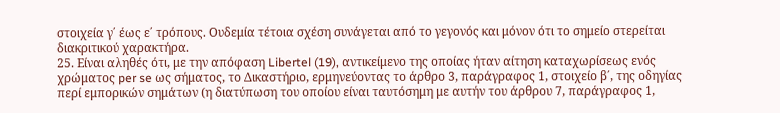στοιχεία γ΄ έως ε΄ τρόπους. Ουδεμία τέτοια σχέση συνάγεται από το γεγονός και μόνον ότι το σημείο στερείται διακριτικού χαρακτήρα.
25. Είναι αληθές ότι, με την απόφαση Libertel (19), αντικείμενο της οποίας ήταν αίτηση καταχωρίσεως ενός χρώματος per se ως σήματος, το Δικαστήριο, ερμηνεύοντας το άρθρο 3, παράγραφος 1, στοιχείο β΄, της οδηγίας περί εμπορικών σημάτων (η διατύπωση του οποίου είναι ταυτόσημη με αυτήν του άρθρου 7, παράγραφος 1,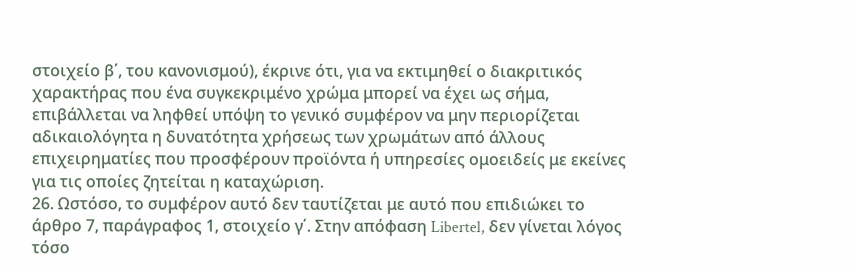στοιχείο β΄, του κανονισμού), έκρινε ότι, για να εκτιμηθεί ο διακριτικός χαρακτήρας που ένα συγκεκριμένο χρώμα μπορεί να έχει ως σήμα, επιβάλλεται να ληφθεί υπόψη το γενικό συμφέρον να μην περιορίζεται αδικαιολόγητα η δυνατότητα χρήσεως των χρωμάτων από άλλους επιχειρηματίες που προσφέρουν προϊόντα ή υπηρεσίες ομοειδείς με εκείνες για τις οποίες ζητείται η καταχώριση.
26. Ωστόσο, το συμφέρον αυτό δεν ταυτίζεται με αυτό που επιδιώκει το άρθρο 7, παράγραφος 1, στοιχείο γ΄. Στην απόφαση Libertel, δεν γίνεται λόγος τόσο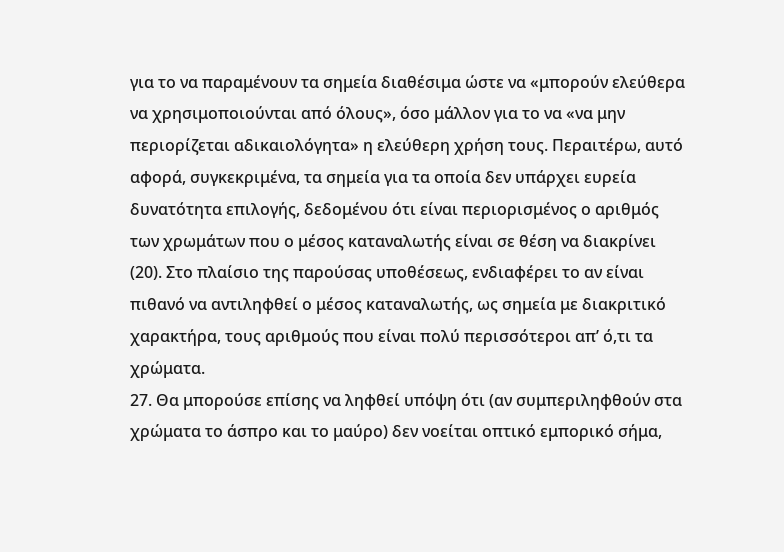για το να παραμένουν τα σημεία διαθέσιμα ώστε να «μπορούν ελεύθερα να χρησιμοποιούνται από όλους», όσο μάλλον για το να «να μην περιορίζεται αδικαιολόγητα» η ελεύθερη χρήση τους. Περαιτέρω, αυτό αφορά, συγκεκριμένα, τα σημεία για τα οποία δεν υπάρχει ευρεία δυνατότητα επιλογής, δεδομένου ότι είναι περιορισμένος ο αριθμός των χρωμάτων που ο μέσος καταναλωτής είναι σε θέση να διακρίνει (20). Στο πλαίσιο της παρούσας υποθέσεως, ενδιαφέρει το αν είναι πιθανό να αντιληφθεί ο μέσος καταναλωτής, ως σημεία με διακριτικό χαρακτήρα, τους αριθμούς που είναι πολύ περισσότεροι απ’ ό,τι τα χρώματα.
27. Θα μπορούσε επίσης να ληφθεί υπόψη ότι (αν συμπεριληφθούν στα χρώματα το άσπρο και το μαύρο) δεν νοείται οπτικό εμπορικό σήμα,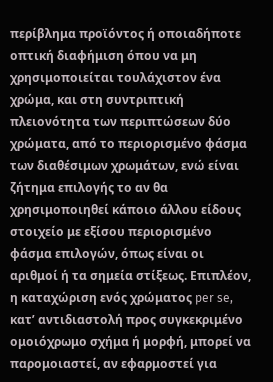περίβλημα προϊόντος ή οποιαδήποτε οπτική διαφήμιση όπου να μη χρησιμοποιείται τουλάχιστον ένα χρώμα, και στη συντριπτική πλειονότητα των περιπτώσεων δύο χρώματα, από το περιορισμένο φάσμα των διαθέσιμων χρωμάτων, ενώ είναι ζήτημα επιλογής το αν θα χρησιμοποιηθεί κάποιο άλλου είδους στοιχείο με εξίσου περιορισμένο φάσμα επιλογών, όπως είναι οι αριθμοί ή τα σημεία στίξεως. Επιπλέον, η καταχώριση ενός χρώματος per se, κατ’ αντιδιαστολή προς συγκεκριμένο ομοιόχρωμο σχήμα ή μορφή, μπορεί να παρομοιαστεί, αν εφαρμοστεί για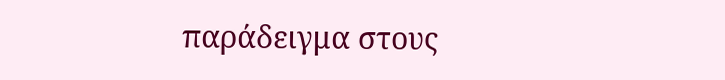παράδειγμα στους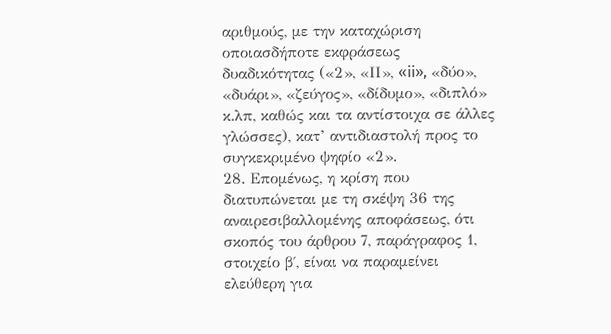αριθμούς, με την καταχώριση οποιασδήποτε εκφράσεως δυαδικότητας («2», «ΙΙ», «ii», «δύο», «δυάρι», «ζεύγος», «δίδυμο», «διπλό» κ.λπ, καθώς και τα αντίστοιχα σε άλλες γλώσσες), κατ’ αντιδιαστολή προς το συγκεκριμένο ψηφίο «2».
28. Επομένως, η κρίση που διατυπώνεται με τη σκέψη 36 της αναιρεσιβαλλομένης αποφάσεως, ότι σκοπός του άρθρου 7, παράγραφος 1, στοιχείο β΄, είναι να παραμείνει ελεύθερη για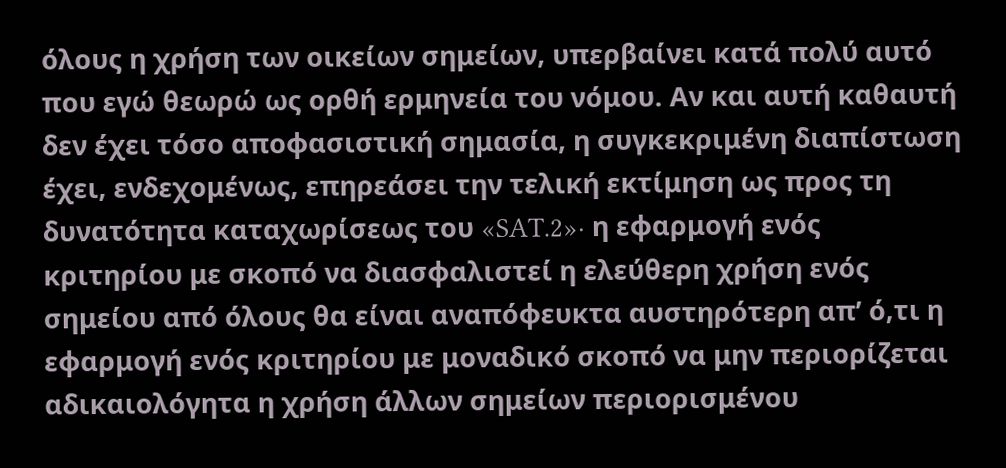όλους η χρήση των οικείων σημείων, υπερβαίνει κατά πολύ αυτό που εγώ θεωρώ ως ορθή ερμηνεία του νόμου. Αν και αυτή καθαυτή δεν έχει τόσο αποφασιστική σημασία, η συγκεκριμένη διαπίστωση έχει, ενδεχομένως, επηρεάσει την τελική εκτίμηση ως προς τη δυνατότητα καταχωρίσεως του «SAT.2»· η εφαρμογή ενός κριτηρίου με σκοπό να διασφαλιστεί η ελεύθερη χρήση ενός σημείου από όλους θα είναι αναπόφευκτα αυστηρότερη απ’ ό,τι η εφαρμογή ενός κριτηρίου με μοναδικό σκοπό να μην περιορίζεται αδικαιολόγητα η χρήση άλλων σημείων περιορισμένου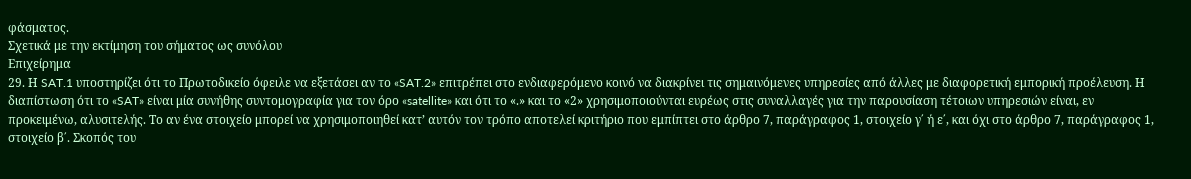φάσματος.
Σχετικά με την εκτίμηση του σήματος ως συνόλου
Επιχείρημα
29. Η SAT.1 υποστηρίζει ότι το Πρωτοδικείο όφειλε να εξετάσει αν το «SAT.2» επιτρέπει στο ενδιαφερόμενο κοινό να διακρίνει τις σημαινόμενες υπηρεσίες από άλλες με διαφορετική εμπορική προέλευση. Η διαπίστωση ότι το «SAT» είναι μία συνήθης συντομογραφία για τον όρο «satellite» και ότι το «.» και το «2» χρησιμοποιούνται ευρέως στις συναλλαγές για την παρουσίαση τέτοιων υπηρεσιών είναι, εν προκειμένω, αλυσιτελής. Το αν ένα στοιχείο μπορεί να χρησιμοποιηθεί κατ’ αυτόν τον τρόπο αποτελεί κριτήριο που εμπίπτει στο άρθρο 7, παράγραφος 1, στοιχείο γ΄ ή ε΄, και όχι στο άρθρο 7, παράγραφος 1, στοιχείο β΄. Σκοπός του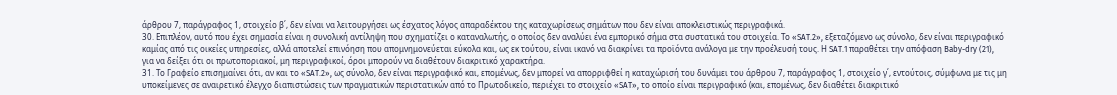άρθρου 7, παράγραφος 1, στοιχείο β΄, δεν είναι να λειτουργήσει ως έσχατος λόγος απαραδέκτου της καταχωρίσεως σημάτων που δεν είναι αποκλειστικώς περιγραφικά.
30. Επιπλέον, αυτό που έχει σημασία είναι η συνολική αντίληψη που σχηματίζει ο καταναλωτής, ο οποίος δεν αναλύει ένα εμπορικό σήμα στα συστατικά του στοιχεία. Το «SAT.2», εξεταζόμενο ως σύνολο, δεν είναι περιγραφικό καμίας από τις οικείες υπηρεσίες, αλλά αποτελεί επινόηση που απομνημονεύεται εύκολα και, ως εκ τούτου, είναι ικανό να διακρίνει τα προϊόντα ανάλογα με την προέλευσή τους. Η SAT.1 παραθέτει την απόφαση Baby-dry (21), για να δείξει ότι οι πρωτοποριακοί, μη περιγραφικοί, όροι μπορούν να διαθέτουν διακριτικό χαρακτήρα.
31. Το Γραφείο επισημαίνει ότι, αν και το «SAT.2», ως σύνολο, δεν είναι περιγραφικό και, επομένως, δεν μπορεί να απορριφθεί η καταχώρισή του δυνάμει του άρθρου 7, παράγραφος 1, στοιχείο γ΄, εντούτοις, σύμφωνα με τις μη υποκείμενες σε αναιρετικό έλεγχο διαπιστώσεις των πραγματικών περιστατικών από το Πρωτοδικείο, περιέχει το στοιχείο «SAT», το οποίο είναι περιγραφικό (και, επομένως, δεν διαθέτει διακριτικό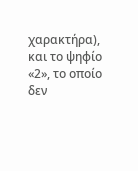χαρακτήρα), και το ψηφίο «2», το οποίο δεν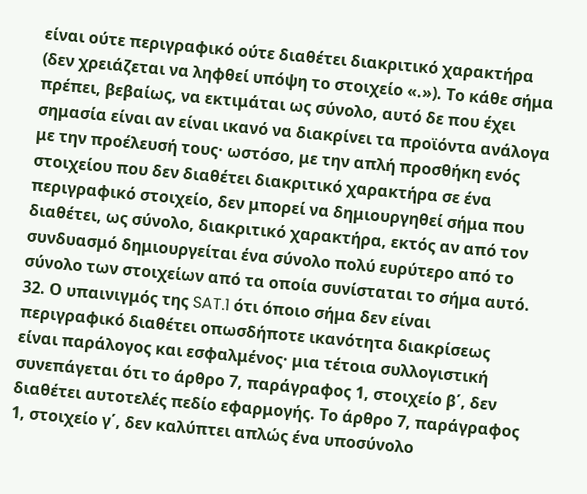είναι ούτε περιγραφικό ούτε διαθέτει διακριτικό χαρακτήρα (δεν χρειάζεται να ληφθεί υπόψη το στοιχείο «.»). Το κάθε σήμα πρέπει, βεβαίως, να εκτιμάται ως σύνολο, αυτό δε που έχει σημασία είναι αν είναι ικανό να διακρίνει τα προϊόντα ανάλογα με την προέλευσή τους· ωστόσο, με την απλή προσθήκη ενός στοιχείου που δεν διαθέτει διακριτικό χαρακτήρα σε ένα περιγραφικό στοιχείο, δεν μπορεί να δημιουργηθεί σήμα που διαθέτει, ως σύνολο, διακριτικό χαρακτήρα, εκτός αν από τον συνδυασμό δημιουργείται ένα σύνολο πολύ ευρύτερο από το σύνολο των στοιχείων από τα οποία συνίσταται το σήμα αυτό.
32. Ο υπαινιγμός της SAT.1 ότι όποιο σήμα δεν είναι περιγραφικό διαθέτει οπωσδήποτε ικανότητα διακρίσεως είναι παράλογος και εσφαλμένος· μια τέτοια συλλογιστική συνεπάγεται ότι το άρθρο 7, παράγραφος 1, στοιχείο β΄, δεν διαθέτει αυτοτελές πεδίο εφαρμογής. Το άρθρο 7, παράγραφος 1, στοιχείο γ΄, δεν καλύπτει απλώς ένα υποσύνολο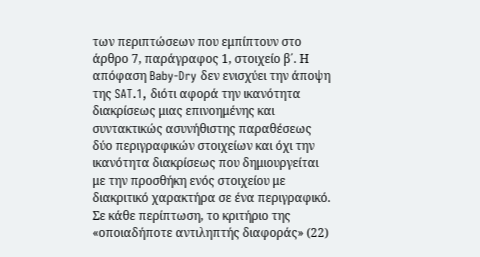των περιπτώσεων που εμπίπτουν στο άρθρο 7, παράγραφος 1, στοιχείο β΄. Η απόφαση Baby-Dry δεν ενισχύει την άποψη της SAT.1, διότι αφορά την ικανότητα διακρίσεως μιας επινοημένης και συντακτικώς ασυνήθιστης παραθέσεως δύο περιγραφικών στοιχείων και όχι την ικανότητα διακρίσεως που δημιουργείται με την προσθήκη ενός στοιχείου με διακριτικό χαρακτήρα σε ένα περιγραφικό. Σε κάθε περίπτωση, το κριτήριο της «οποιαδήποτε αντιληπτής διαφοράς» (22)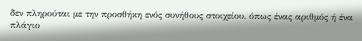δεν πληρούται με την προσθήκη ενός συνήθους στοιχείου, όπως ένας αριθμός ή ένα πλάγιο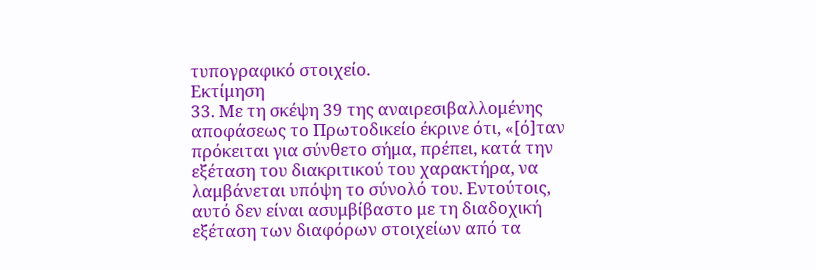τυπογραφικό στοιχείο.
Εκτίμηση
33. Με τη σκέψη 39 της αναιρεσιβαλλομένης αποφάσεως το Πρωτοδικείο έκρινε ότι, «[ό]ταν πρόκειται για σύνθετο σήμα, πρέπει, κατά την εξέταση του διακριτικού του χαρακτήρα, να λαμβάνεται υπόψη το σύνολό του. Εντούτοις, αυτό δεν είναι ασυμβίβαστο με τη διαδοχική εξέταση των διαφόρων στοιχείων από τα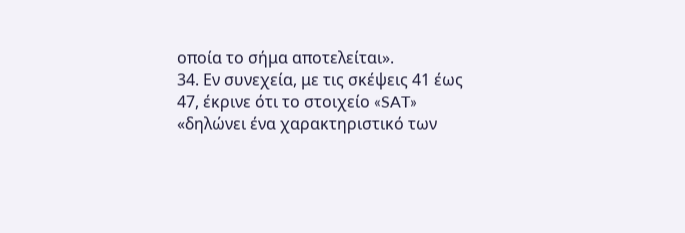οποία το σήμα αποτελείται».
34. Εν συνεχεία, με τις σκέψεις 41 έως 47, έκρινε ότι το στοιχείο «SAT» «δηλώνει ένα χαρακτηριστικό των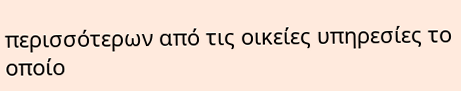περισσότερων από τις οικείες υπηρεσίες το οποίο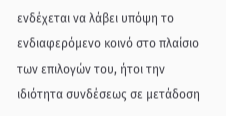ενδέχεται να λάβει υπόψη το ενδιαφερόμενο κοινό στο πλαίσιο των επιλογών του, ήτοι την ιδιότητα συνδέσεως σε μετάδοση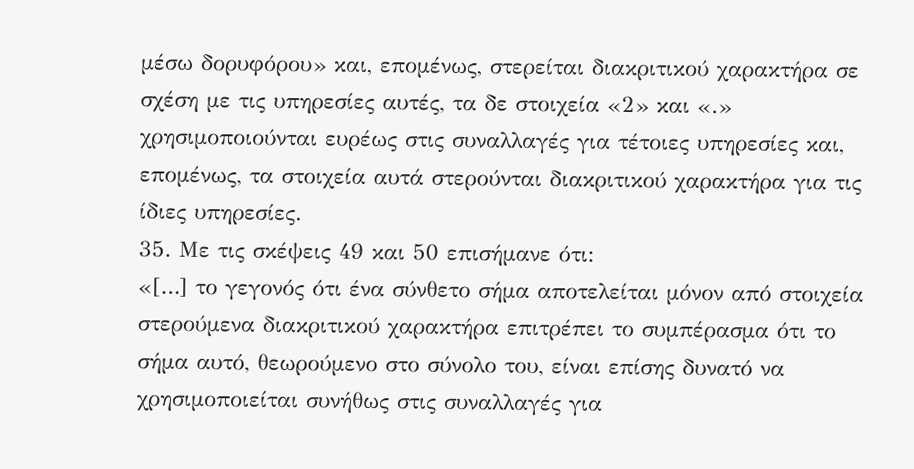μέσω δορυφόρου» και, επομένως, στερείται διακριτικού χαρακτήρα σε σχέση με τις υπηρεσίες αυτές, τα δε στοιχεία «2» και «.» χρησιμοποιούνται ευρέως στις συναλλαγές για τέτοιες υπηρεσίες και, επομένως, τα στοιχεία αυτά στερούνται διακριτικού χαρακτήρα για τις ίδιες υπηρεσίες.
35. Με τις σκέψεις 49 και 50 επισήμανε ότι:
«[…] το γεγονός ότι ένα σύνθετο σήμα αποτελείται μόνον από στοιχεία στερούμενα διακριτικού χαρακτήρα επιτρέπει το συμπέρασμα ότι το σήμα αυτό, θεωρούμενο στο σύνολο του, είναι επίσης δυνατό να χρησιμοποιείται συνήθως στις συναλλαγές για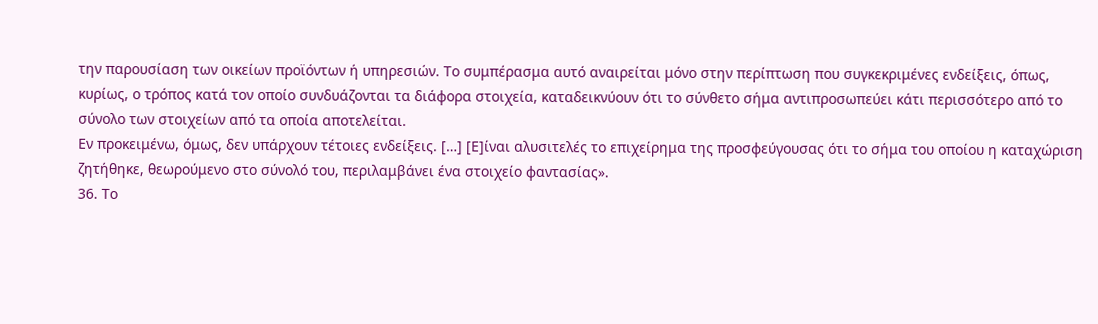την παρουσίαση των οικείων προϊόντων ή υπηρεσιών. Το συμπέρασμα αυτό αναιρείται μόνο στην περίπτωση που συγκεκριμένες ενδείξεις, όπως, κυρίως, ο τρόπος κατά τον οποίο συνδυάζονται τα διάφορα στοιχεία, καταδεικνύουν ότι το σύνθετο σήμα αντιπροσωπεύει κάτι περισσότερο από το σύνολο των στοιχείων από τα οποία αποτελείται.
Εν προκειμένω, όμως, δεν υπάρχουν τέτοιες ενδείξεις. […] [Ε]ίναι αλυσιτελές το επιχείρημα της προσφεύγουσας ότι το σήμα του οποίου η καταχώριση ζητήθηκε, θεωρούμενο στο σύνολό του, περιλαμβάνει ένα στοιχείο φαντασίας».
36. Το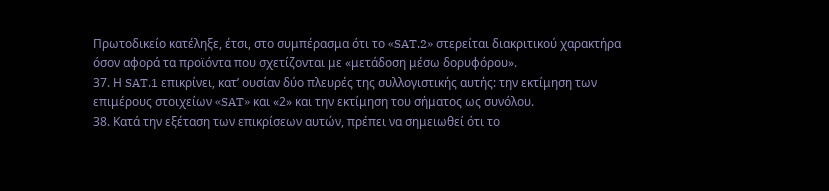Πρωτοδικείο κατέληξε, έτσι, στο συμπέρασμα ότι το «SAT.2» στερείται διακριτικού χαρακτήρα όσον αφορά τα προϊόντα που σχετίζονται με «μετάδοση μέσω δορυφόρου».
37. Η SAT.1 επικρίνει, κατ’ ουσίαν δύο πλευρές της συλλογιστικής αυτής: την εκτίμηση των επιμέρους στοιχείων «SAT» και «2» και την εκτίμηση του σήματος ως συνόλου.
38. Κατά την εξέταση των επικρίσεων αυτών, πρέπει να σημειωθεί ότι το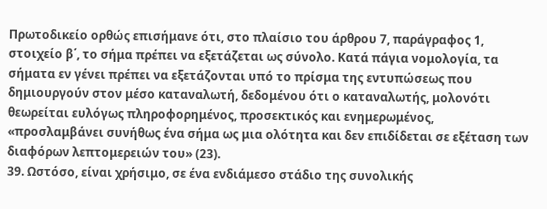Πρωτοδικείο ορθώς επισήμανε ότι, στο πλαίσιο του άρθρου 7, παράγραφος 1, στοιχείο β΄, το σήμα πρέπει να εξετάζεται ως σύνολο. Κατά πάγια νομολογία, τα σήματα εν γένει πρέπει να εξετάζονται υπό το πρίσμα της εντυπώσεως που δημιουργούν στον μέσο καταναλωτή, δεδομένου ότι ο καταναλωτής, μολονότι θεωρείται ευλόγως πληροφορημένος, προσεκτικός και ενημερωμένος, «προσλαμβάνει συνήθως ένα σήμα ως μια ολότητα και δεν επιδίδεται σε εξέταση των διαφόρων λεπτομερειών του» (23).
39. Ωστόσο, είναι χρήσιμο, σε ένα ενδιάμεσο στάδιο της συνολικής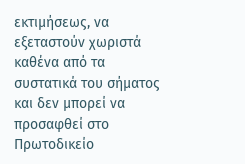εκτιμήσεως, να εξεταστούν χωριστά καθένα από τα συστατικά του σήματος και δεν μπορεί να προσαφθεί στο Πρωτοδικείο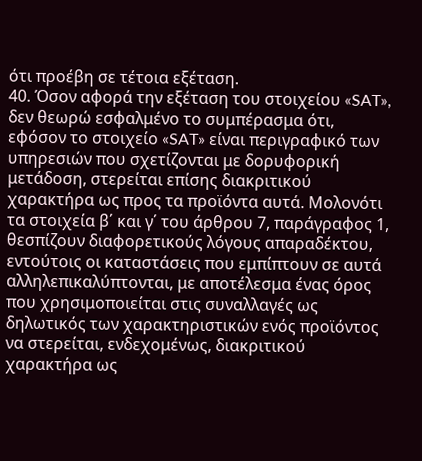ότι προέβη σε τέτοια εξέταση.
40. Όσον αφορά την εξέταση του στοιχείου «SAT», δεν θεωρώ εσφαλμένο το συμπέρασμα ότι, εφόσον το στοιχείο «SAT» είναι περιγραφικό των υπηρεσιών που σχετίζονται με δορυφορική μετάδοση, στερείται επίσης διακριτικού χαρακτήρα ως προς τα προϊόντα αυτά. Μολονότι τα στοιχεία β΄ και γ΄ του άρθρου 7, παράγραφος 1, θεσπίζουν διαφορετικούς λόγους απαραδέκτου, εντούτοις οι καταστάσεις που εμπίπτουν σε αυτά αλληλεπικαλύπτονται, με αποτέλεσμα ένας όρος που χρησιμοποιείται στις συναλλαγές ως δηλωτικός των χαρακτηριστικών ενός προϊόντος να στερείται, ενδεχομένως, διακριτικού χαρακτήρα ως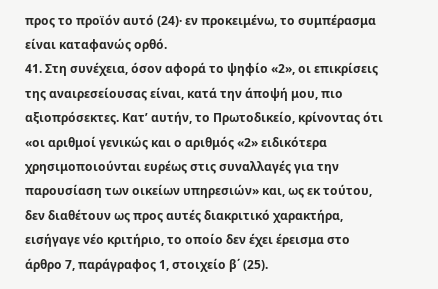προς το προϊόν αυτό (24)· εν προκειμένω, το συμπέρασμα είναι καταφανώς ορθό.
41. Στη συνέχεια, όσον αφορά το ψηφίο «2», οι επικρίσεις της αναιρεσείουσας είναι, κατά την άποψή μου, πιο αξιοπρόσεκτες. Κατ’ αυτήν, το Πρωτοδικείο, κρίνοντας ότι «οι αριθμοί γενικώς και ο αριθμός «2» ειδικότερα χρησιμοποιούνται ευρέως στις συναλλαγές για την παρουσίαση των οικείων υπηρεσιών» και, ως εκ τούτου, δεν διαθέτουν ως προς αυτές διακριτικό χαρακτήρα, εισήγαγε νέο κριτήριο, το οποίο δεν έχει έρεισμα στο άρθρο 7, παράγραφος 1, στοιχείο β΄ (25).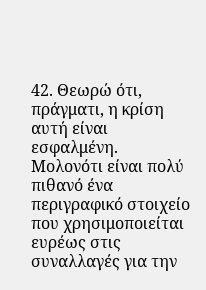42. Θεωρώ ότι, πράγματι, η κρίση αυτή είναι εσφαλμένη. Μολονότι είναι πολύ πιθανό ένα περιγραφικό στοιχείο που χρησιμοποιείται ευρέως στις συναλλαγές για την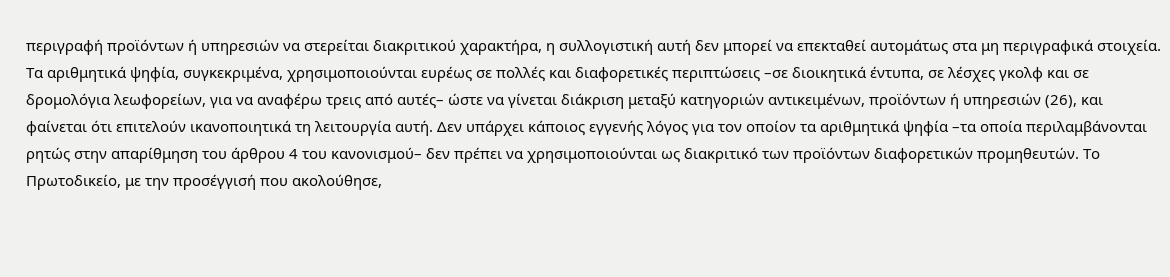περιγραφή προϊόντων ή υπηρεσιών να στερείται διακριτικού χαρακτήρα, η συλλογιστική αυτή δεν μπορεί να επεκταθεί αυτομάτως στα μη περιγραφικά στοιχεία. Τα αριθμητικά ψηφία, συγκεκριμένα, χρησιμοποιούνται ευρέως σε πολλές και διαφορετικές περιπτώσεις –σε διοικητικά έντυπα, σε λέσχες γκολφ και σε δρομολόγια λεωφορείων, για να αναφέρω τρεις από αυτές– ώστε να γίνεται διάκριση μεταξύ κατηγοριών αντικειμένων, προϊόντων ή υπηρεσιών (26), και φαίνεται ότι επιτελούν ικανοποιητικά τη λειτουργία αυτή. Δεν υπάρχει κάποιος εγγενής λόγος για τον οποίον τα αριθμητικά ψηφία –τα οποία περιλαμβάνονται ρητώς στην απαρίθμηση του άρθρου 4 του κανονισμού– δεν πρέπει να χρησιμοποιούνται ως διακριτικό των προϊόντων διαφορετικών προμηθευτών. Το Πρωτοδικείο, με την προσέγγισή που ακολούθησε,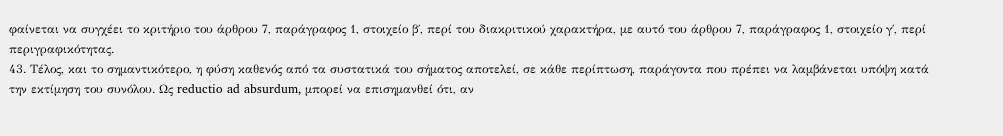φαίνεται να συγχέει το κριτήριο του άρθρου 7, παράγραφος 1, στοιχείο β΄, περί του διακριτικού χαρακτήρα, με αυτό του άρθρου 7, παράγραφος 1, στοιχείο γ΄, περί περιγραφικότητας.
43. Τέλος, και το σημαντικότερο, η φύση καθενός από τα συστατικά του σήματος αποτελεί, σε κάθε περίπτωση, παράγοντα που πρέπει να λαμβάνεται υπόψη κατά την εκτίμηση του συνόλου. Ως reductio ad absurdum, μπορεί να επισημανθεί ότι, αν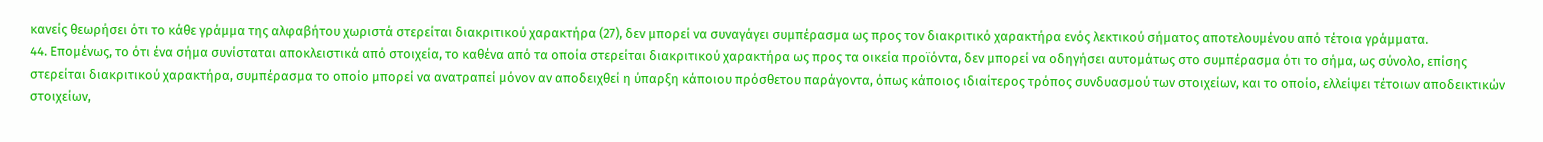κανείς θεωρήσει ότι το κάθε γράμμα της αλφαβήτου χωριστά στερείται διακριτικού χαρακτήρα (27), δεν μπορεί να συναγάγει συμπέρασμα ως προς τον διακριτικό χαρακτήρα ενός λεκτικού σήματος αποτελουμένου από τέτοια γράμματα.
44. Επομένως, το ότι ένα σήμα συνίσταται αποκλειστικά από στοιχεία, το καθένα από τα οποία στερείται διακριτικού χαρακτήρα ως προς τα οικεία προϊόντα, δεν μπορεί να οδηγήσει αυτομάτως στο συμπέρασμα ότι το σήμα, ως σύνολο, επίσης στερείται διακριτικού χαρακτήρα, συμπέρασμα το οποίο μπορεί να ανατραπεί μόνον αν αποδειχθεί η ύπαρξη κάποιου πρόσθετου παράγοντα, όπως κάποιος ιδιαίτερος τρόπος συνδυασμού των στοιχείων, και το οποίο, ελλείψει τέτοιων αποδεικτικών στοιχείων,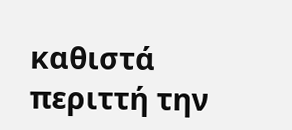καθιστά περιττή την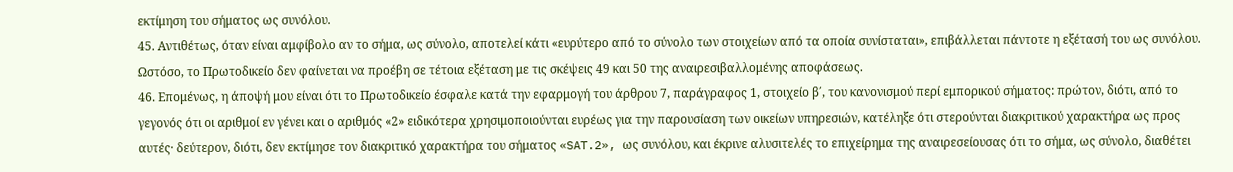εκτίμηση του σήματος ως συνόλου.
45. Αντιθέτως, όταν είναι αμφίβολο αν το σήμα, ως σύνολο, αποτελεί κάτι «ευρύτερο από το σύνολο των στοιχείων από τα οποία συνίσταται», επιβάλλεται πάντοτε η εξέτασή του ως συνόλου. Ωστόσο, το Πρωτοδικείο δεν φαίνεται να προέβη σε τέτοια εξέταση με τις σκέψεις 49 και 50 της αναιρεσιβαλλομένης αποφάσεως.
46. Επομένως, η άποψή μου είναι ότι το Πρωτοδικείο έσφαλε κατά την εφαρμογή του άρθρου 7, παράγραφος 1, στοιχείο β΄, του κανονισμού περί εμπορικού σήματος: πρώτον, διότι, από το γεγονός ότι οι αριθμοί εν γένει και ο αριθμός «2» ειδικότερα χρησιμοποιούνται ευρέως για την παρουσίαση των οικείων υπηρεσιών, κατέληξε ότι στερούνται διακριτικού χαρακτήρα ως προς αυτές· δεύτερον, διότι, δεν εκτίμησε τον διακριτικό χαρακτήρα του σήματος «SAT.2», ως συνόλου, και έκρινε αλυσιτελές το επιχείρημα της αναιρεσείουσας ότι το σήμα, ως σύνολο, διαθέτει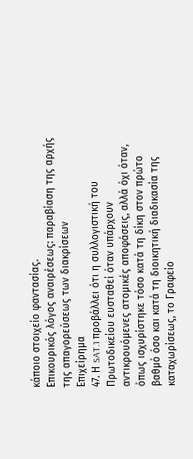κάποιο στοιχείο φαντασίας.
Επικουρικός λόγος αναιρέσεως: παραβίαση της αρχής της απαγορεύσεως των διακρίσεων
Επιχείρημα
47. Η SAT.1 προβάλλει ότι η συλλογιστική του Πρωτοδικείου ευσταθεί όταν υπάρχουν αντικρουόμενες ατομικές αποφάσεις, αλλά όχι όταν, όπως ισχυρίστηκε τόσο κατά τη δίκη στον πρώτο βαθμό όσο και κατά τη διοικητική διαδικασία της καταχωρίσεως, το Γραφείο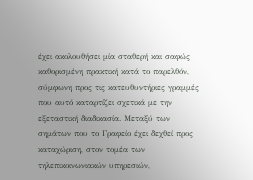έχει ακολουθήσει μία σταθερή και σαφώς καθορισμένη πρακτική κατά το παρελθόν, σύμφωνη προς τις κατευθυντήριες γραμμές που αυτό καταρτίζει σχετικά με την εξεταστική διαδικασία. Μεταξύ των σημάτων που το Γραφείο έχει δεχθεί προς καταχώριση, στον τομέα των τηλεπικοινωνιακών υπηρεσιών,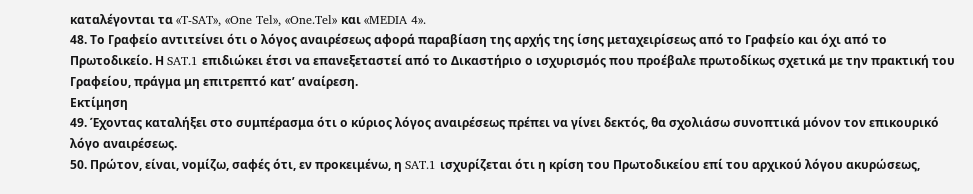καταλέγονται τα «T-SAT», «One Tel», «One.Tel» και «MEDIA 4».
48. Το Γραφείο αντιτείνει ότι ο λόγος αναιρέσεως αφορά παραβίαση της αρχής της ίσης μεταχειρίσεως από το Γραφείο και όχι από το Πρωτοδικείο. Η SAT.1 επιδιώκει έτσι να επανεξεταστεί από το Δικαστήριο ο ισχυρισμός που προέβαλε πρωτοδίκως σχετικά με την πρακτική του Γραφείου, πράγμα μη επιτρεπτό κατ’ αναίρεση.
Εκτίμηση
49. Έχοντας καταλήξει στο συμπέρασμα ότι ο κύριος λόγος αναιρέσεως πρέπει να γίνει δεκτός, θα σχολιάσω συνοπτικά μόνον τον επικουρικό λόγο αναιρέσεως.
50. Πρώτον, είναι, νομίζω, σαφές ότι, εν προκειμένω, η SAT.1 ισχυρίζεται ότι η κρίση του Πρωτοδικείου επί του αρχικού λόγου ακυρώσεως,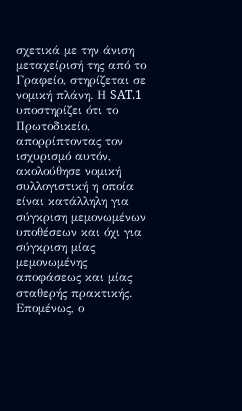σχετικά με την άνιση μεταχείρισή της από το Γραφείο, στηρίζεται σε νομική πλάνη. Η SAT.1 υποστηρίζει ότι το Πρωτοδικείο, απορρίπτοντας τον ισχυρισμό αυτόν, ακολούθησε νομική συλλογιστική η οποία είναι κατάλληλη για σύγκριση μεμονωμένων υποθέσεων και όχι για σύγκριση μίας μεμονωμένης αποφάσεως και μίας σταθερής πρακτικής. Επομένως, ο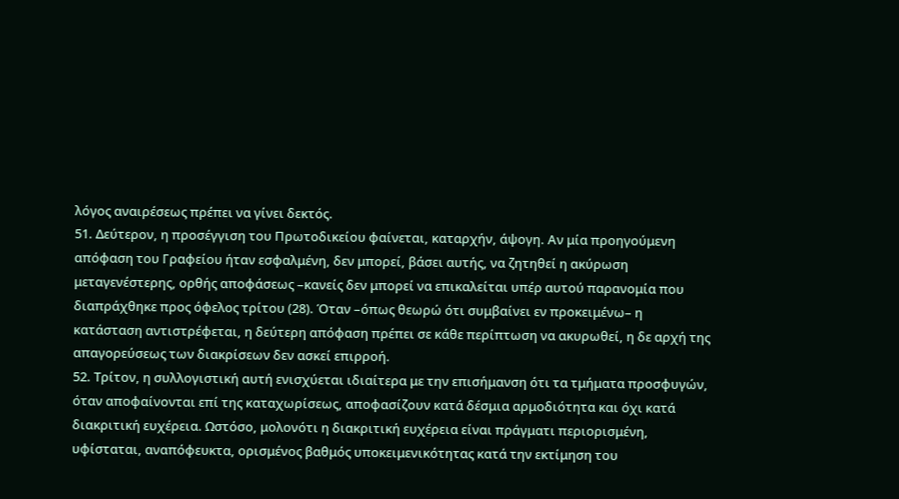λόγος αναιρέσεως πρέπει να γίνει δεκτός.
51. Δεύτερον, η προσέγγιση του Πρωτοδικείου φαίνεται, καταρχήν, άψογη. Αν μία προηγούμενη απόφαση του Γραφείου ήταν εσφαλμένη, δεν μπορεί, βάσει αυτής, να ζητηθεί η ακύρωση μεταγενέστερης, ορθής αποφάσεως –κανείς δεν μπορεί να επικαλείται υπέρ αυτού παρανομία που διαπράχθηκε προς όφελος τρίτου (28). Όταν –όπως θεωρώ ότι συμβαίνει εν προκειμένω– η κατάσταση αντιστρέφεται, η δεύτερη απόφαση πρέπει σε κάθε περίπτωση να ακυρωθεί, η δε αρχή της απαγορεύσεως των διακρίσεων δεν ασκεί επιρροή.
52. Τρίτον, η συλλογιστική αυτή ενισχύεται ιδιαίτερα με την επισήμανση ότι τα τμήματα προσφυγών, όταν αποφαίνονται επί της καταχωρίσεως, αποφασίζουν κατά δέσμια αρμοδιότητα και όχι κατά διακριτική ευχέρεια. Ωστόσο, μολονότι η διακριτική ευχέρεια είναι πράγματι περιορισμένη, υφίσταται, αναπόφευκτα, ορισμένος βαθμός υποκειμενικότητας κατά την εκτίμηση του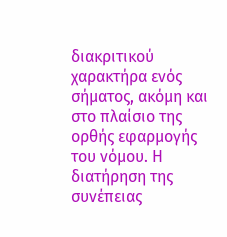διακριτικού χαρακτήρα ενός σήματος, ακόμη και στο πλαίσιο της ορθής εφαρμογής του νόμου. Η διατήρηση της συνέπειας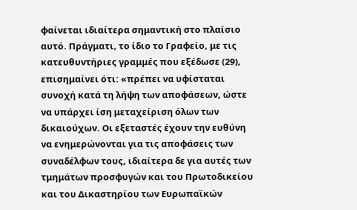φαίνεται ιδιαίτερα σημαντική στο πλαίσιο αυτό. Πράγματι, το ίδιο το Γραφείο, με τις κατευθυντήριες γραμμές που εξέδωσε (29), επισημαίνει ότι: «πρέπει να υφίσταται συνοχή κατά τη λήψη των αποφάσεων, ώστε να υπάρχει ίση μεταχείριση όλων των δικαιούχων. Οι εξεταστές έχουν την ευθύνη να ενημερώνονται για τις αποφάσεις των συναδέλφων τους, ιδιαίτερα δε για αυτές των τμημάτων προσφυγών και του Πρωτοδικείου και του Δικαστηρίου των Ευρωπαϊκών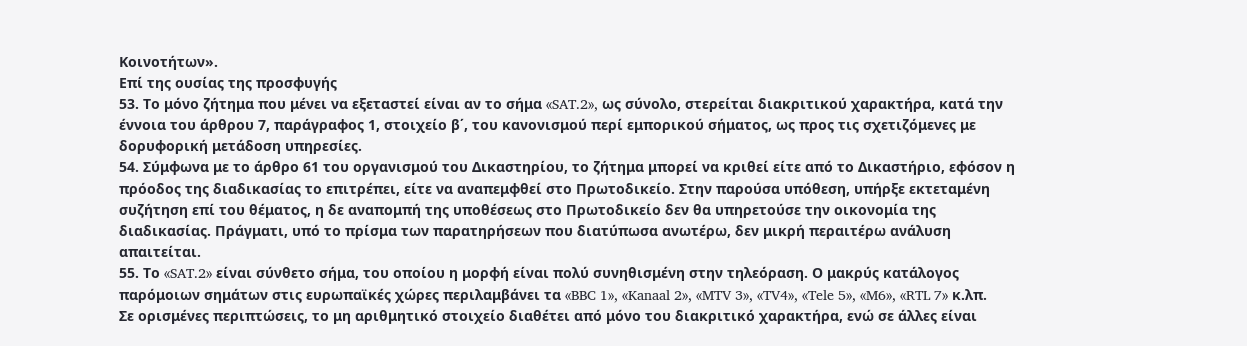Κοινοτήτων».
Επί της ουσίας της προσφυγής
53. Το μόνο ζήτημα που μένει να εξεταστεί είναι αν το σήμα «SAT.2», ως σύνολο, στερείται διακριτικού χαρακτήρα, κατά την έννοια του άρθρου 7, παράγραφος 1, στοιχείο β΄, του κανονισμού περί εμπορικού σήματος, ως προς τις σχετιζόμενες με δορυφορική μετάδοση υπηρεσίες.
54. Σύμφωνα με το άρθρο 61 του οργανισμού του Δικαστηρίου, το ζήτημα μπορεί να κριθεί είτε από το Δικαστήριο, εφόσον η πρόοδος της διαδικασίας το επιτρέπει, είτε να αναπεμφθεί στο Πρωτοδικείο. Στην παρούσα υπόθεση, υπήρξε εκτεταμένη συζήτηση επί του θέματος, η δε αναπομπή της υποθέσεως στο Πρωτοδικείο δεν θα υπηρετούσε την οικονομία της διαδικασίας. Πράγματι, υπό το πρίσμα των παρατηρήσεων που διατύπωσα ανωτέρω, δεν μικρή περαιτέρω ανάλυση απαιτείται.
55. Το «SAT.2» είναι σύνθετο σήμα, του οποίου η μορφή είναι πολύ συνηθισμένη στην τηλεόραση. Ο μακρύς κατάλογος παρόμοιων σημάτων στις ευρωπαϊκές χώρες περιλαμβάνει τα «BBC 1», «Kanaal 2», «MTV 3», «TV4», «Tele 5», «M6», «RTL 7» κ.λπ. Σε ορισμένες περιπτώσεις, το μη αριθμητικό στοιχείο διαθέτει από μόνο του διακριτικό χαρακτήρα, ενώ σε άλλες είναι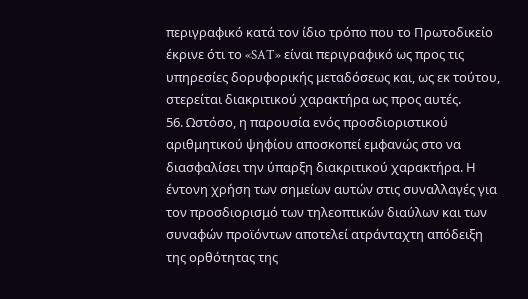περιγραφικό κατά τον ίδιο τρόπο που το Πρωτοδικείο έκρινε ότι το «SAT» είναι περιγραφικό ως προς τις υπηρεσίες δορυφορικής μεταδόσεως και, ως εκ τούτου, στερείται διακριτικού χαρακτήρα ως προς αυτές.
56. Ωστόσο, η παρουσία ενός προσδιοριστικού αριθμητικού ψηφίου αποσκοπεί εμφανώς στο να διασφαλίσει την ύπαρξη διακριτικού χαρακτήρα. Η έντονη χρήση των σημείων αυτών στις συναλλαγές για τον προσδιορισμό των τηλεοπτικών διαύλων και των συναφών προϊόντων αποτελεί ατράνταχτη απόδειξη της ορθότητας της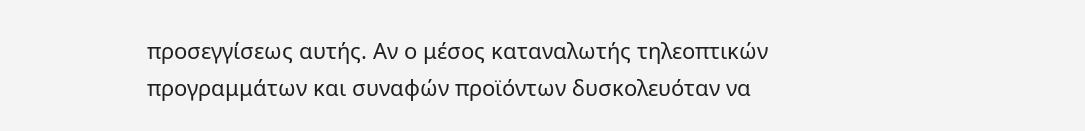προσεγγίσεως αυτής. Αν ο μέσος καταναλωτής τηλεοπτικών προγραμμάτων και συναφών προϊόντων δυσκολευόταν να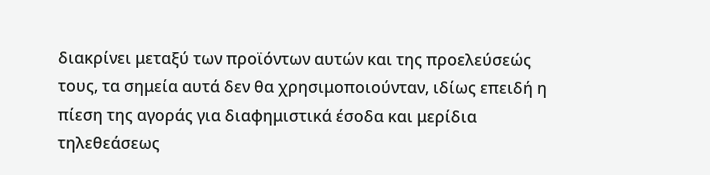διακρίνει μεταξύ των προϊόντων αυτών και της προελεύσεώς τους, τα σημεία αυτά δεν θα χρησιμοποιούνταν, ιδίως επειδή η πίεση της αγοράς για διαφημιστικά έσοδα και μερίδια τηλεθεάσεως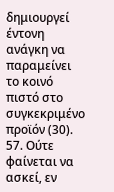δημιουργεί έντονη ανάγκη να παραμείνει το κοινό πιστό στο συγκεκριμένο προϊόν (30).
57. Ούτε φαίνεται να ασκεί, εν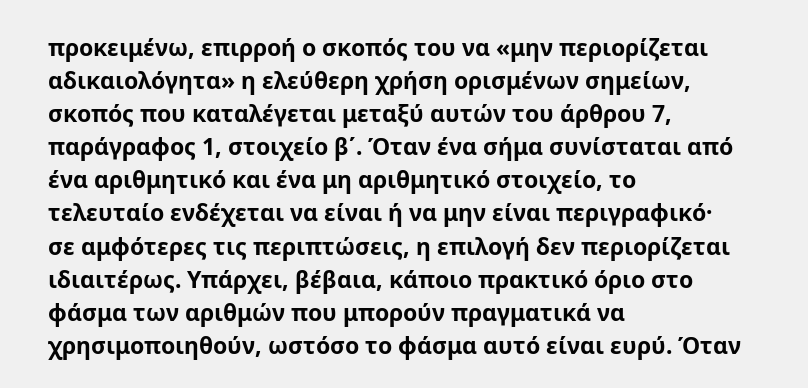προκειμένω, επιρροή ο σκοπός του να «μην περιορίζεται αδικαιολόγητα» η ελεύθερη χρήση ορισμένων σημείων, σκοπός που καταλέγεται μεταξύ αυτών του άρθρου 7, παράγραφος 1, στοιχείο β΄. Όταν ένα σήμα συνίσταται από ένα αριθμητικό και ένα μη αριθμητικό στοιχείο, το τελευταίο ενδέχεται να είναι ή να μην είναι περιγραφικό· σε αμφότερες τις περιπτώσεις, η επιλογή δεν περιορίζεται ιδιαιτέρως. Υπάρχει, βέβαια, κάποιο πρακτικό όριο στο φάσμα των αριθμών που μπορούν πραγματικά να χρησιμοποιηθούν, ωστόσο το φάσμα αυτό είναι ευρύ. Όταν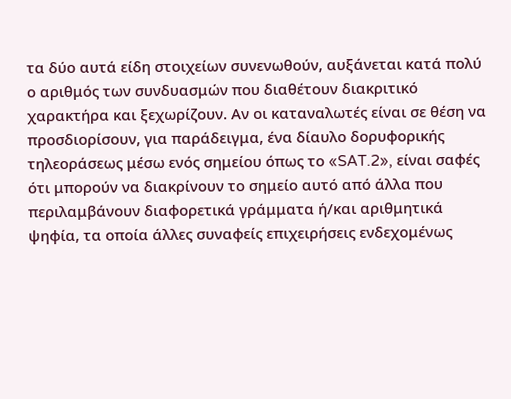τα δύο αυτά είδη στοιχείων συνενωθούν, αυξάνεται κατά πολύ ο αριθμός των συνδυασμών που διαθέτουν διακριτικό χαρακτήρα και ξεχωρίζουν. Αν οι καταναλωτές είναι σε θέση να προσδιορίσουν, για παράδειγμα, ένα δίαυλο δορυφορικής τηλεοράσεως μέσω ενός σημείου όπως το «SAT.2», είναι σαφές ότι μπορούν να διακρίνουν το σημείο αυτό από άλλα που περιλαμβάνουν διαφορετικά γράμματα ή/και αριθμητικά ψηφία, τα οποία άλλες συναφείς επιχειρήσεις ενδεχομένως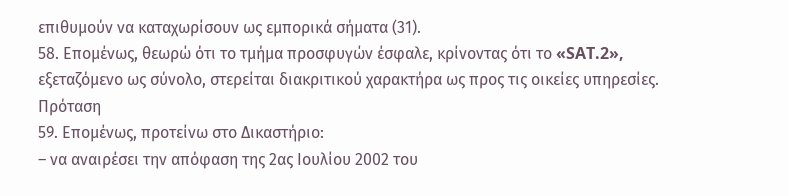επιθυμούν να καταχωρίσουν ως εμπορικά σήματα (31).
58. Επομένως, θεωρώ ότι το τμήμα προσφυγών έσφαλε, κρίνοντας ότι το «SAT.2», εξεταζόμενο ως σύνολο, στερείται διακριτικού χαρακτήρα ως προς τις οικείες υπηρεσίες.
Πρόταση
59. Επομένως, προτείνω στο Δικαστήριο:
– να αναιρέσει την απόφαση της 2ας Ιουλίου 2002 του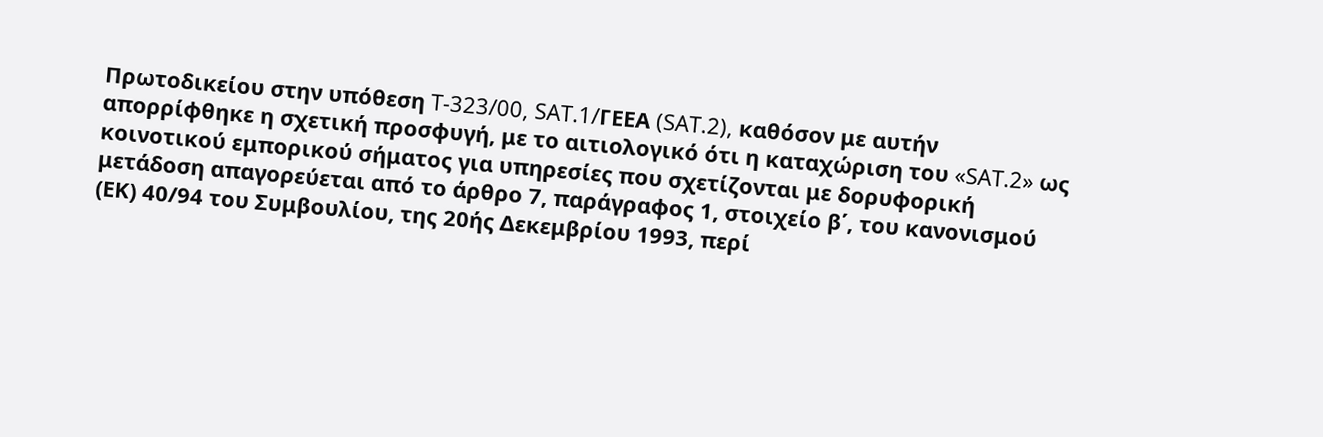Πρωτοδικείου στην υπόθεση T-323/00, SAT.1/ΓΕΕΑ (SAT.2), καθόσον με αυτήν απορρίφθηκε η σχετική προσφυγή, με το αιτιολογικό ότι η καταχώριση του «SAT.2» ως κοινοτικού εμπορικού σήματος για υπηρεσίες που σχετίζονται με δορυφορική μετάδοση απαγορεύεται από το άρθρο 7, παράγραφος 1, στοιχείο β΄, του κανονισμού (ΕΚ) 40/94 του Συμβουλίου, της 20ής Δεκεμβρίου 1993, περί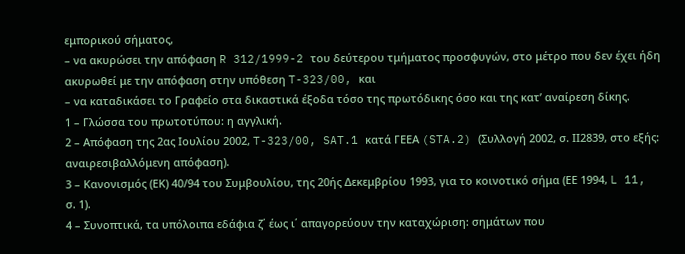εμπορικού σήματος,
– να ακυρώσει την απόφαση R 312/1999-2 του δεύτερου τμήματος προσφυγών, στο μέτρο που δεν έχει ήδη ακυρωθεί με την απόφαση στην υπόθεση T-323/00, και
– να καταδικάσει το Γραφείο στα δικαστικά έξοδα τόσο της πρωτόδικης όσο και της κατ’ αναίρεση δίκης.
1 – Γλώσσα του πρωτοτύπου: η αγγλική.
2 – Απόφαση της 2ας Ιουλίου 2002, T-323/00, SAT.1 κατά ΓΕΕΑ (STA.2) (Συλλογή 2002, σ. ΙΙ2839, στο εξής: αναιρεσιβαλλόμενη απόφαση).
3 – Κανονισμός (ΕΚ) 40/94 του Συμβουλίου, της 20ής Δεκεμβρίου 1993, για το κοινοτικό σήμα (ΕΕ 1994, L 11, σ. 1).
4 – Συνοπτικά, τα υπόλοιπα εδάφια ζ΄ έως ι΄ απαγορεύουν την καταχώριση: σημάτων που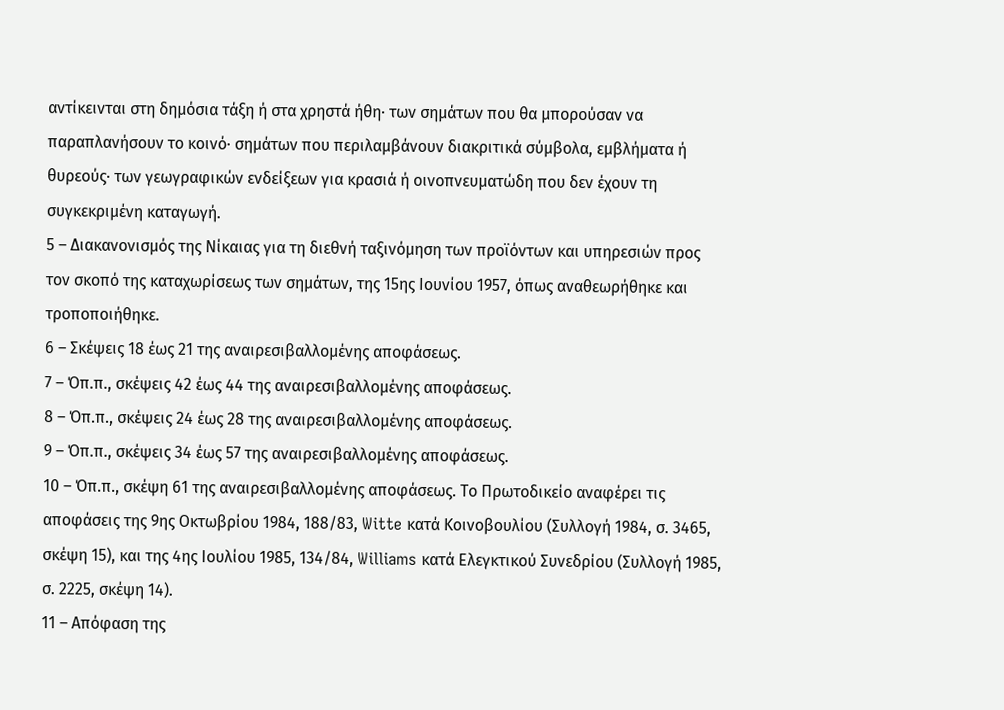αντίκεινται στη δημόσια τάξη ή στα χρηστά ήθη· των σημάτων που θα μπορούσαν να παραπλανήσουν το κοινό· σημάτων που περιλαμβάνουν διακριτικά σύμβολα, εμβλήματα ή θυρεούς· των γεωγραφικών ενδείξεων για κρασιά ή οινοπνευματώδη που δεν έχουν τη συγκεκριμένη καταγωγή.
5 – Διακανονισμός της Νίκαιας για τη διεθνή ταξινόμηση των προϊόντων και υπηρεσιών προς τον σκοπό της καταχωρίσεως των σημάτων, της 15ης Ιουνίου 1957, όπως αναθεωρήθηκε και τροποποιήθηκε.
6 – Σκέψεις 18 έως 21 της αναιρεσιβαλλομένης αποφάσεως.
7 – Όπ.π., σκέψεις 42 έως 44 της αναιρεσιβαλλομένης αποφάσεως.
8 – Όπ.π., σκέψεις 24 έως 28 της αναιρεσιβαλλομένης αποφάσεως.
9 – Όπ.π., σκέψεις 34 έως 57 της αναιρεσιβαλλομένης αποφάσεως.
10 – Όπ.π., σκέψη 61 της αναιρεσιβαλλομένης αποφάσεως. Το Πρωτοδικείο αναφέρει τις αποφάσεις της 9ης Οκτωβρίου 1984, 188/83, Witte κατά Κοινοβουλίου (Συλλογή 1984, σ. 3465, σκέψη 15), και της 4ης Ιουλίου 1985, 134/84, Williams κατά Ελεγκτικού Συνεδρίου (Συλλογή 1985, σ. 2225, σκέψη 14).
11 – Απόφαση της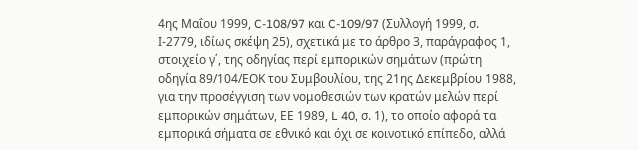4ης Μαΐου 1999, C-108/97 και C-109/97 (Συλλογή 1999, σ. Ι-2779, ιδίως σκέψη 25), σχετικά με το άρθρο 3, παράγραφος 1, στοιχείο γ΄, της οδηγίας περί εμπορικών σημάτων (πρώτη οδηγία 89/104/ΕΟΚ του Συμβουλίου, της 21ης Δεκεμβρίου 1988, για την προσέγγιση των νομοθεσιών των κρατών μελών περί εμπορικών σημάτων, ΕΕ 1989, L 40, σ. 1), το οποίο αφορά τα εμπορικά σήματα σε εθνικό και όχι σε κοινοτικό επίπεδο, αλλά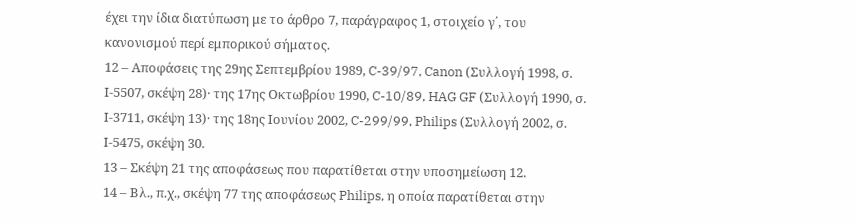έχει την ίδια διατύπωση με το άρθρο 7, παράγραφος 1, στοιχείο γ΄, του κανονισμού περί εμπορικού σήματος.
12 – Αποφάσεις της 29ης Σεπτεμβρίου 1989, C-39/97, Canon (Συλλογή 1998, σ. Ι-5507, σκέψη 28)· της 17ης Οκτωβρίου 1990, C-10/89, HAG GF (Συλλογή 1990, σ. Ι-3711, σκέψη 13)· της 18ης Ιουνίου 2002, C-299/99, Philips (Συλλογή 2002, σ. Ι-5475, σκέψη 30.
13 – Σκέψη 21 της αποφάσεως που παρατίθεται στην υποσημείωση 12.
14 – Βλ., π.χ., σκέψη 77 της αποφάσεως Philips, η οποία παρατίθεται στην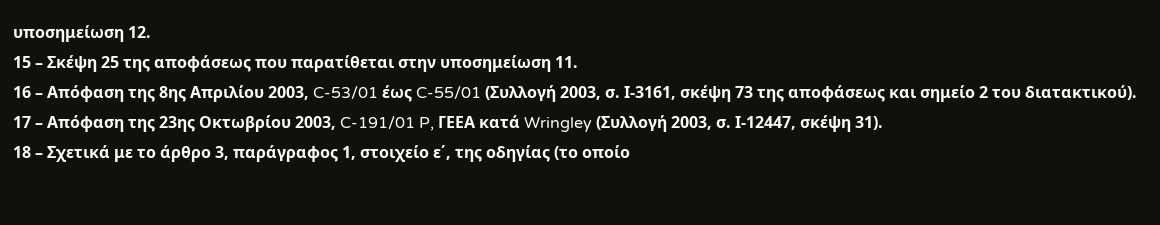υποσημείωση 12.
15 – Σκέψη 25 της αποφάσεως που παρατίθεται στην υποσημείωση 11.
16 – Απόφαση της 8ης Απριλίου 2003, C-53/01 έως C-55/01 (Συλλογή 2003, σ. Ι-3161, σκέψη 73 της αποφάσεως και σημείο 2 του διατακτικού).
17 – Απόφαση της 23ης Οκτωβρίου 2003, C-191/01 P, ΓΕΕΑ κατά Wringley (Συλλογή 2003, σ. Ι-12447, σκέψη 31).
18 – Σχετικά με το άρθρο 3, παράγραφος 1, στοιχείο ε΄, της οδηγίας (το οποίο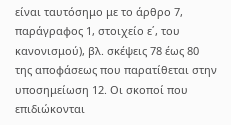είναι ταυτόσημο με το άρθρο 7, παράγραφος 1, στοιχείο ε΄, του κανονισμού), βλ. σκέψεις 78 έως 80 της αποφάσεως που παρατίθεται στην υποσημείωση 12. Οι σκοποί που επιδιώκονται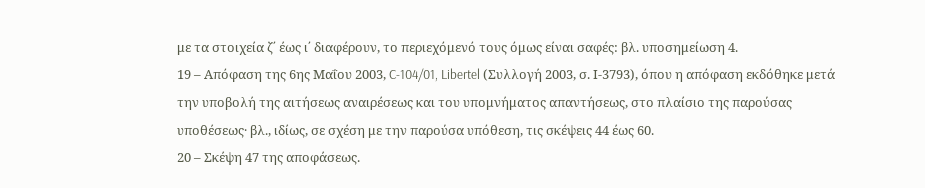με τα στοιχεία ζ΄ έως ι΄ διαφέρουν, το περιεχόμενό τους όμως είναι σαφές: βλ. υποσημείωση 4.
19 – Απόφαση της 6ης Μαΐου 2003, C-104/01, Libertel (Συλλογή 2003, σ. Ι-3793), όπου η απόφαση εκδόθηκε μετά την υποβολή της αιτήσεως αναιρέσεως και του υπομνήματος απαντήσεως, στο πλαίσιο της παρούσας υποθέσεως· βλ., ιδίως, σε σχέση με την παρούσα υπόθεση, τις σκέψεις 44 έως 60.
20 – Σκέψη 47 της αποφάσεως.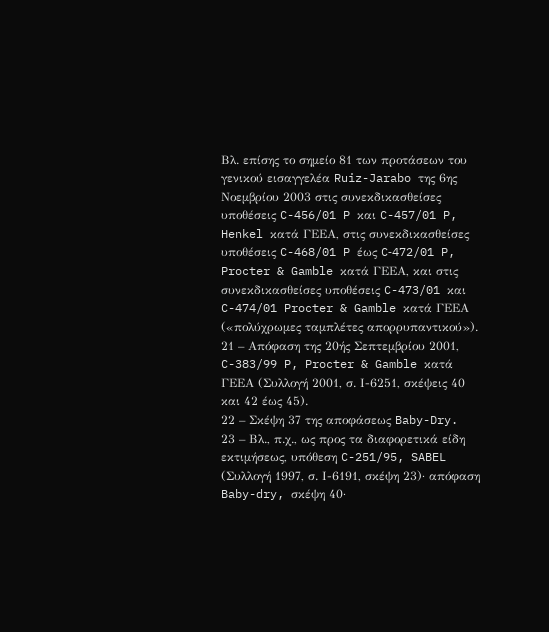Βλ. επίσης το σημείο 81 των προτάσεων του γενικού εισαγγελέα Ruiz-Jarabo της 6ης Νοεμβρίου 2003 στις συνεκδικασθείσες υποθέσεις C-456/01 P και C-457/01 P, Henkel κατά ΓΕΕΑ, στις συνεκδικασθείσες υποθέσεις C-468/01 P έως C‑472/01 P, Procter & Gamble κατά ΓΕΕΑ, και στις συνεκδικασθείσες υποθέσεις C-473/01 και C-474/01 Procter & Gamble κατά ΓΕΕΑ («πολύχρωμες ταμπλέτες απορρυπαντικού»).
21 – Απόφαση της 20ής Σεπτεμβρίου 2001, C-383/99 P, Procter & Gamble κατά ΓΕΕΑ (Συλλογή 2001, σ. Ι-6251, σκέψεις 40 και 42 έως 45).
22 – Σκέψη 37 της αποφάσεως Baby-Dry.
23 – Βλ., π.χ., ως προς τα διαφορετικά είδη εκτιμήσεως, υπόθεση C-251/95, SABEL (Συλλογή 1997, σ. Ι-6191, σκέψη 23)· απόφαση Baby-dry, σκέψη 40·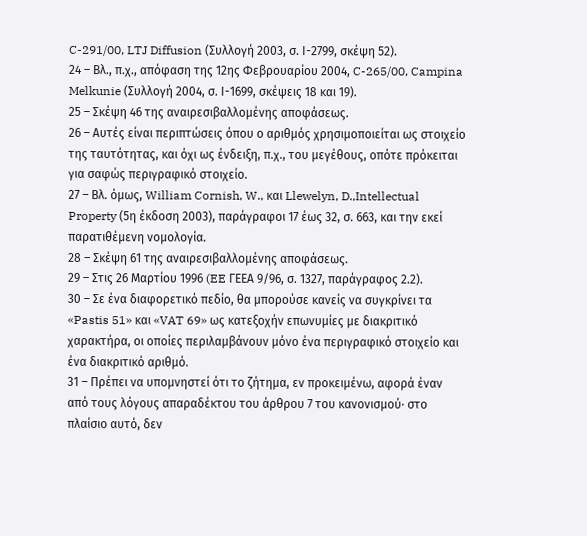C-291/00, LTJ Diffusion (Συλλογή 2003, σ. Ι-2799, σκέψη 52).
24 – Βλ., π.χ., απόφαση της 12ης Φεβρουαρίου 2004, C-265/00, Campina Melkunie (Συλλογή 2004, σ. Ι-1699, σκέψεις 18 και 19).
25 – Σκέψη 46 της αναιρεσιβαλλομένης αποφάσεως.
26 – Αυτές είναι περιπτώσεις όπου ο αριθμός χρησιμοποιείται ως στοιχείο της ταυτότητας, και όχι ως ένδειξη, π.χ., του μεγέθους, οπότε πρόκειται για σαφώς περιγραφικό στοιχείο.
27 – Βλ. όμως, William Cornish, W., και Llewelyn, D.,Intellectual Property (5η έκδοση 2003), παράγραφοι 17 έως 32, σ. 663, και την εκεί παρατιθέμενη νομολογία.
28 – Σκέψη 61 της αναιρεσιβαλλομένης αποφάσεως.
29 – Στις 26 Μαρτίου 1996 (EE ΓΕΕΑ 9/96, σ. 1327, παράγραφος 2.2).
30 – Σε ένα διαφορετικό πεδίο, θα μπορούσε κανείς να συγκρίνει τα «Pastis 51» και «VAT 69» ως κατεξοχήν επωνυμίες με διακριτικό χαρακτήρα, οι οποίες περιλαμβάνουν μόνο ένα περιγραφικό στοιχείο και ένα διακριτικό αριθμό.
31 – Πρέπει να υπομνηστεί ότι το ζήτημα, εν προκειμένω, αφορά έναν από τους λόγους απαραδέκτου του άρθρου 7 του κανονισμού· στο πλαίσιο αυτό, δεν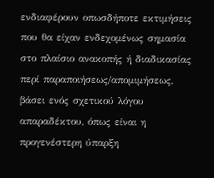ενδιαφέρουν οπωσδήποτε εκτιμήσεις που θα είχαν ενδεχομένως σημασία στο πλαίσιο ανακοπής ή διαδικασίας περί παραποιήσεως/απομιμήσεως, βάσει ενός σχετικού λόγου απαραδέκτου, όπως είναι η προγενέστερη ύπαρξη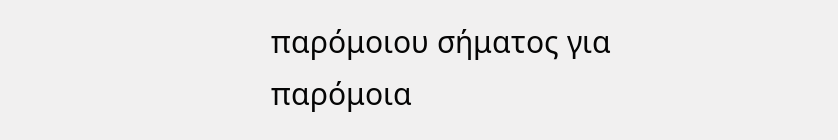παρόμοιου σήματος για παρόμοια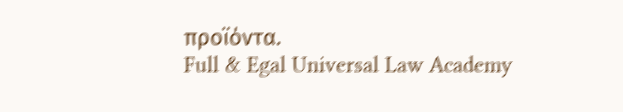προϊόντα.
Full & Egal Universal Law Academy